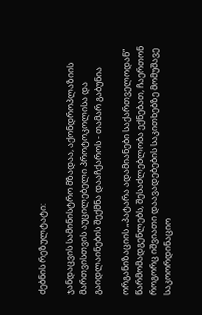ძებნის რეზულტატი:

ჯანდაცვის სამინისტრო მზადაა, აქონდროპლაზიის მართვისთვის აუცილებელი პროტოკოლისა და გაიდლაინების შექმნა დააჩქაროს - თამარ გაბუნია

ორგანიზაციის „პატარა ადამიანები საქართველოდან“ წარმომადგენლებს, შესაძლებლობა ექნებათ, ჩაერთონ როგორც იშვიათი დაავადებების საკითხებზე მომუშავე საკოორდინაციო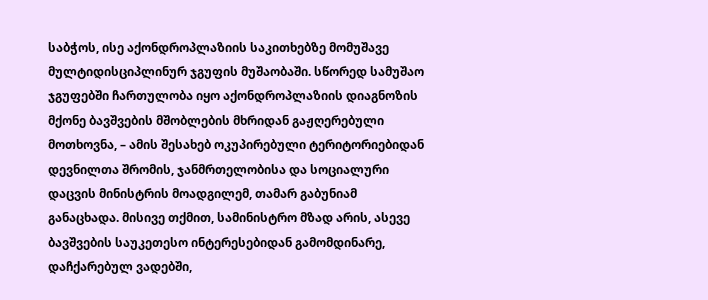საბჭოს, ისე აქონდროპლაზიის საკითხებზე მომუშავე მულტიდისციპლინურ ჯგუფის მუშაობაში. სწორედ სამუშაო ჯგუფებში ჩართულობა იყო აქონდროპლაზიის დიაგნოზის მქონე ბავშვების მშობლების მხრიდან გაჟღერებული მოთხოვნა, – ამის შესახებ ოკუპირებული ტერიტორიებიდან დევნილთა შრომის, ჯანმრთელობისა და სოციალური დაცვის მინისტრის მოადგილემ, თამარ გაბუნიამ განაცხადა. მისივე თქმით, სამინისტრო მზად არის, ასევე ბავშვების საუკეთესო ინტერესებიდან გამომდინარე, დაჩქარებულ ვადებში,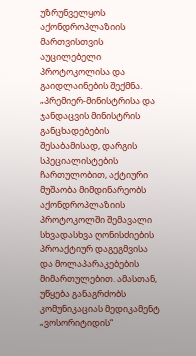უზრუნველყოს აქონდროპლაზიის მართვისთვის აუცილებელი პროტოკოლისა და გაიდლაინების შექმნა. „პრემიერ-მინისტრისა და ჯანდაცვის მინისტრის განცხადებების შესაბამისად, დარგის სპეციალისტების ჩართულობით, აქტიური მუშაობა მიმდინარეობს აქონდროპლაზიის პროტოკოლში შემავალი სხვადასხვა ღონისძიების პროაქტიურ დაგეგმვისა და მოლაპარაკებების მიმართულებით. ამასთან, უწყება განაგრძობს კომუნიკაციას მედიკამენტ „ვოსორიტიდის“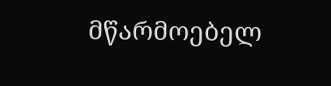მწარმოებელ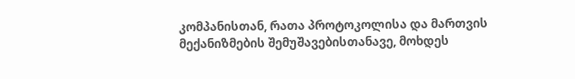კომპანისთან, რათა პროტოკოლისა და მართვის მექანიზმების შემუშავებისთანავე, მოხდეს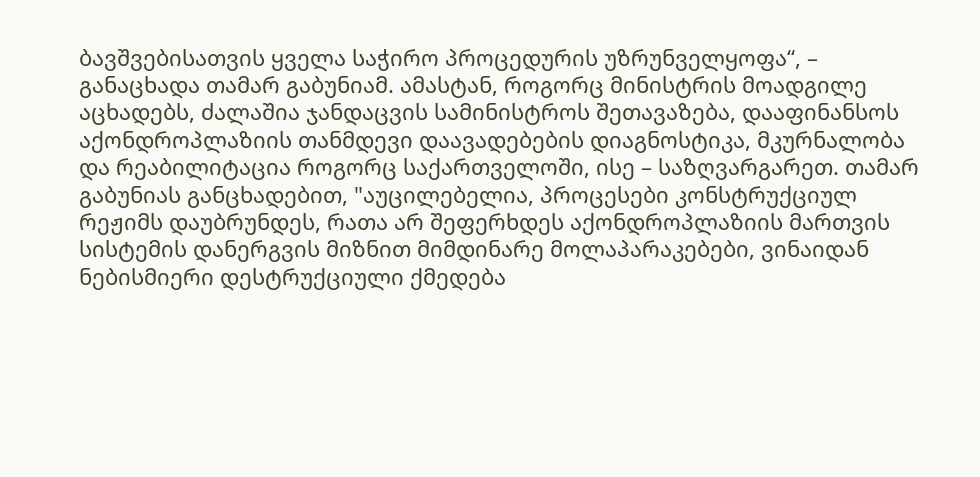ბავშვებისათვის ყველა საჭირო პროცედურის უზრუნველყოფა“, – განაცხადა თამარ გაბუნიამ. ამასტან, როგორც მინისტრის მოადგილე აცხადებს, ძალაშია ჯანდაცვის სამინისტროს შეთავაზება, დააფინანსოს აქონდროპლაზიის თანმდევი დაავადებების დიაგნოსტიკა, მკურნალობა და რეაბილიტაცია როგორც საქართველოში, ისე – საზღვარგარეთ. თამარ გაბუნიას განცხადებით, "აუცილებელია, პროცესები კონსტრუქციულ რეჟიმს დაუბრუნდეს, რათა არ შეფერხდეს აქონდროპლაზიის მართვის სისტემის დანერგვის მიზნით მიმდინარე მოლაპარაკებები, ვინაიდან ნებისმიერი დესტრუქციული ქმედება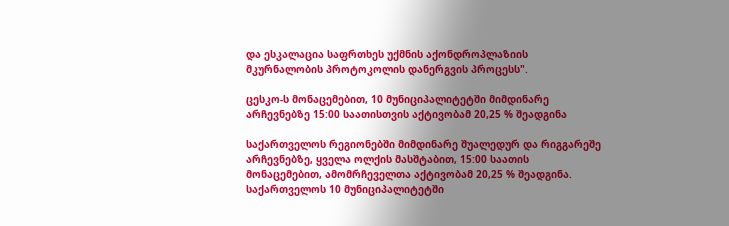და ესკალაცია საფრთხეს უქმნის აქონდროპლაზიის მკურნალობის პროტოკოლის დანერგვის პროცესს".

ცესკო-ს მონაცემებით, 10 მუნიციპალიტეტში მიმდინარე არჩევნებზე 15:00 საათისთვის აქტივობამ 20,25 % შეადგინა

საქართველოს რეგიონებში მიმდინარე შუალედურ და რიგგარეშე არჩევნებზე, ყველა ოლქის მასშტაბით, 15:00 საათის მონაცემებით, ამომრჩეველთა აქტივობამ 20,25 % შეადგინა. საქართველოს 10 მუნიციპალიტეტში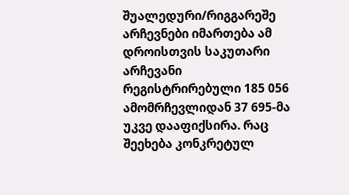შუალედური/რიგგარეშე არჩევნები იმართება ამ დროისთვის საკუთარი არჩევანი რეგისტრირებული 185 056 ამომრჩევლიდან 37 695-მა უკვე დააფიქსირა. რაც შეეხება კონკრეტულ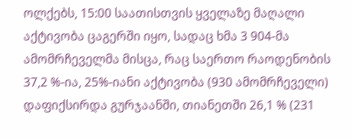ოლქებს, 15:00 საათისთვის ყველაზე მაღალი აქტივობა ცაგერში იყო, სადაც ხმა 3 904-მა ამომრჩეველმა მისცა, რაც საერთო რაოდენობის 37,2 %-ია, 25%-იანი აქტივობა (930 ამომრჩეველი) დაფიქსირდა გურჯაანში, თიანეთში 26,1 % (231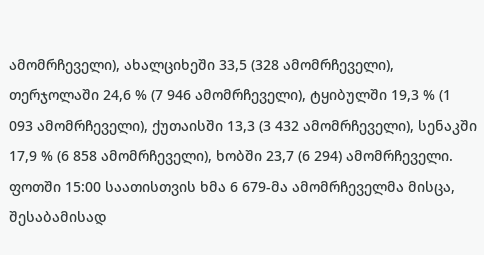ამომრჩეველი), ახალციხეში 33,5 (328 ამომრჩეველი), თერჯოლაში 24,6 % (7 946 ამომრჩეველი), ტყიბულში 19,3 % (1 093 ამომრჩეველი), ქუთაისში 13,3 (3 432 ამომრჩეველი), სენაკში 17,9 % (6 858 ამომრჩეველი), ხობში 23,7 (6 294) ამომრჩეველი. ფოთში 15:00 საათისთვის ხმა 6 679-მა ამომრჩეველმა მისცა, შესაბამისად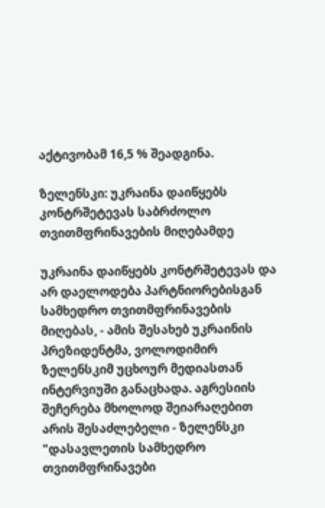აქტივობამ 16,5 % შეადგინა.

ზელენსკი: უკრაინა დაიწყებს კონტრშეტევას საბრძოლო თვითმფრინავების მიღებამდე

უკრაინა დაიწყებს კონტრშეტევას და არ დაელოდება პარტნიორებისგან სამხედრო თვითმფრინავების მიღებას, - ამის შესახებ უკრაინის პრეზიდენტმა, ვოლოდიმირ ზელენსკიმ უცხოურ მედიასთან ინტერვიუში განაცხადა. აგრესიის შეჩერება მხოლოდ შეიარაღებით არის შესაძლებელი - ზელენსკი "დასავლეთის სამხედრო თვითმფრინავები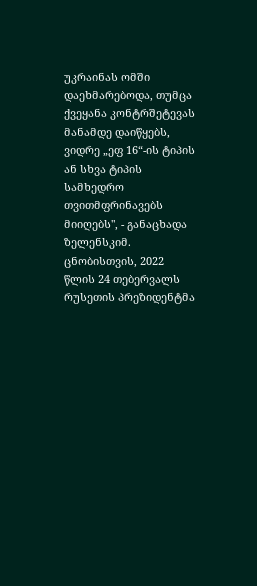უკრაინას ომში დაეხმარებოდა, თუმცა ქვეყანა კონტრშეტევას მანამდე დაიწყებს, ვიდრე „ეფ 16“-ის ტიპის ან სხვა ტიპის სამხედრო თვითმფრინავებს მიიღებს", - განაცხადა ზელენსკიმ. ცნობისთვის, 2022 წლის 24 თებერვალს რუსეთის პრეზიდენტმა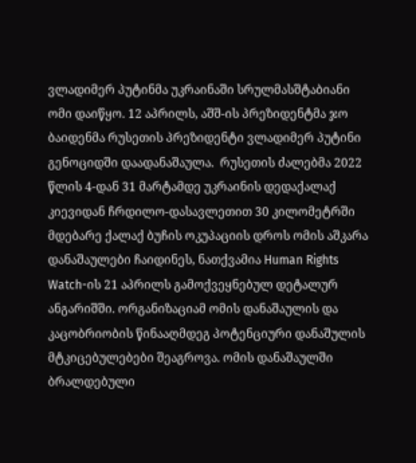ვლადიმერ პუტინმა უკრაინაში სრულმასშტაბიანი ომი დაიწყო. 12 აპრილს, აშშ-ის პრეზიდენტმა ჯო ბაიდენმა რუსეთის პრეზიდენტი ვლადიმერ პუტინი გენოციდში დაადანაშაულა.  რუსეთის ძალებმა 2022 წლის 4-დან 31 მარტამდე უკრაინის დედაქალაქ კიევიდან ჩრდილო-დასავლეთით 30 კილომეტრში მდებარე ქალაქ ბუჩის ოკუპაციის დროს ომის აშკარა დანაშაულები ჩაიდინეს, ნათქვამია Human Rights Watch-ის 21 აპრილს გამოქვეყნებულ დეტალურ ანგარიშში. ორგანიზაციამ ომის დანაშაულის და კაცობრიობის წინააღმდეგ პოტენციური დანაშულის მტკიცებულებები შეაგროვა. ომის დანაშაულში ბრალდებული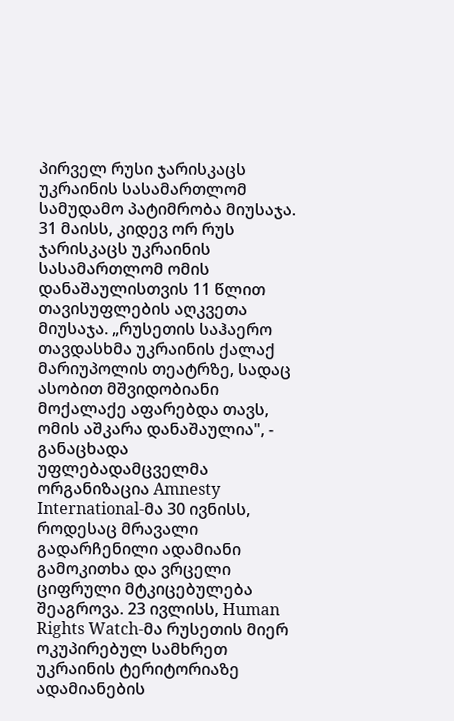პირველ რუსი ჯარისკაცს უკრაინის სასამართლომ სამუდამო პატიმრობა მიუსაჯა. 31 მაისს, კიდევ ორ რუს ჯარისკაცს უკრაინის სასამართლომ ომის დანაშაულისთვის 11 წლით თავისუფლების აღკვეთა მიუსაჯა. „რუსეთის საჰაერო თავდასხმა უკრაინის ქალაქ მარიუპოლის თეატრზე, სადაც ასობით მშვიდობიანი მოქალაქე აფარებდა თავს, ომის აშკარა დანაშაულია", - განაცხადა უფლებადამცველმა ორგანიზაცია Amnesty International-მა 30 ივნისს, როდესაც მრავალი გადარჩენილი ადამიანი გამოკითხა და ვრცელი ციფრული მტკიცებულება შეაგროვა. 23 ივლისს, Human Rights Watch-მა რუსეთის მიერ ოკუპირებულ სამხრეთ უკრაინის ტერიტორიაზე ადამიანების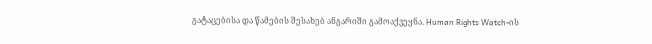გატაცებისა და წამების შესახებ ანგარიში გამოაქვეყნა. Human Rights Watch-ის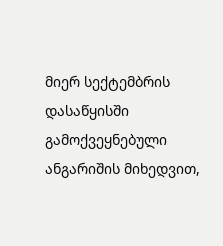მიერ სექტემბრის დასაწყისში გამოქვეყნებული ანგარიშის მიხედვით,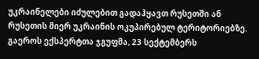უკრაინელები იძულებით გადაჰყავთ რუსეთში ან რუსეთის მიერ უკრაინის ოკუპირებულ ტერიტორიებზე. გაეროს ექსპერტთა ჯგუფმა, 23 სექტემბერს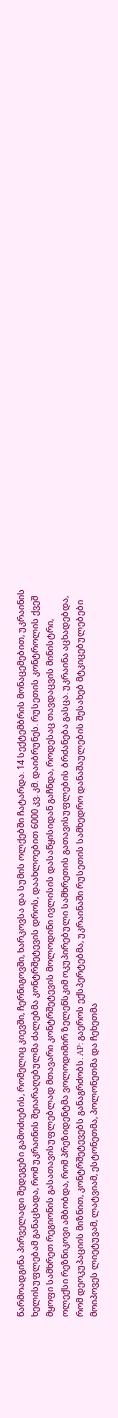წარმოადგინა პირველადი შედეგები გამოძიების, რომელიც კიევში, ჩერნიგოვში, ხარკოვსა და სუმის ოლქებში ჩატარდა. 14 სექტემბრის მონაცემებით, უკრაინის ხელისუფლებამ განაცხადა, რომ უკრაინის შეიარაღებულმა ძალებმა კონტრშეტევის დროს, დაახლოებით 6000 კვ. კმ. დაიბრუნეს. რუსეთის კონტროლის ქვეშ მყოფი სამხრეთ რეგიონის გასათავისუფლებლად მთავარი კონტრშეტევის მოლოდინი ივლისის დასაწყისიდან გაჩნდა, როდესაც თავდაცვის მინისტრი, ოლექსი რეზნიკოვი ამბობდა, რომ პრეზიდენტმა ვოლოდიმირ ზელენსკიმ ოკუპირებული სამხრეთის გათავისუფლების ბრძანება გასცა. უკრაინა აცხადებდა, რომ დეოკუპაციის მიზნით, კონტრშეტევებს განაგრძობს. AP: გაეროს ექსპერტებმა, უკრაინაში რუსეთის სამხედრო დანაშაულების შესახებ მტკიცებულებები მოიპოვეს ლიეტუვამ, ლატვიამ, ესტონეთმა, პოლონეთმა და ჩეხეთმა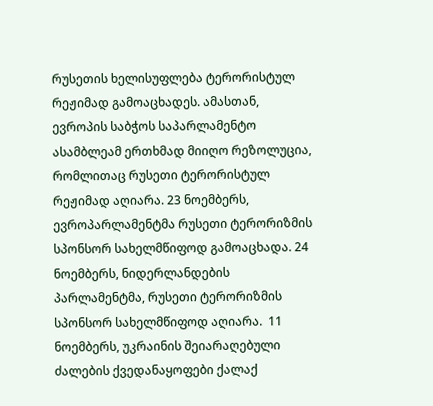რუსეთის ხელისუფლება ტერორისტულ რეჟიმად გამოაცხადეს. ამასთან, ევროპის საბჭოს საპარლამენტო ასამბლეამ ერთხმად მიიღო რეზოლუცია, რომლითაც რუსეთი ტერორისტულ რეჟიმად აღიარა. 23 ნოემბერს, ევროპარლამენტმა რუსეთი ტერორიზმის სპონსორ სახელმწიფოდ გამოაცხადა. 24 ნოემბერს, ნიდერლანდების პარლამენტმა, რუსეთი ტერორიზმის სპონსორ სახელმწიფოდ აღიარა.  11 ნოემბერს, უკრაინის შეიარაღებული ძალების ქვედანაყოფები ქალაქ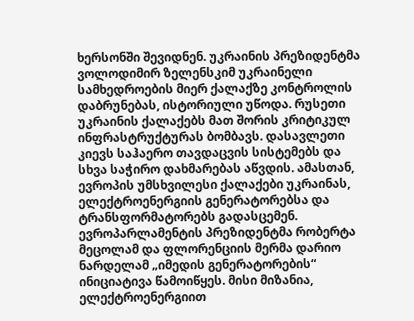ხერსონში შევიდნენ. უკრაინის პრეზიდენტმა ვოლოდიმირ ზელენსკიმ უკრაინელი სამხედროების მიერ ქალაქზე კონტროლის დაბრუნებას, ისტორიული უწოდა. რუსეთი უკრაინის ქალაქებს მათ შორის კრიტიკულ ინფრასტრუქტურას ბომბავს. დასავლეთი კიევს საჰაერო თავდაცვის სისტემებს და სხვა საჭირო დახმარებას აწვდის. ამასთან, ევროპის უმსხვილესი ქალაქები უკრაინას, ელექტროენერგიის გენერატორებსა და ტრანსფორმატორებს გადასცემენ. ევროპარლამენტის პრეზიდენტმა რობერტა მეცოლამ და ფლორენციის მერმა დარიო ნარდელამ „იმედის გენერატორების“ ინიციატივა წამოიწყეს. მისი მიზანია, ელექტროენერგიით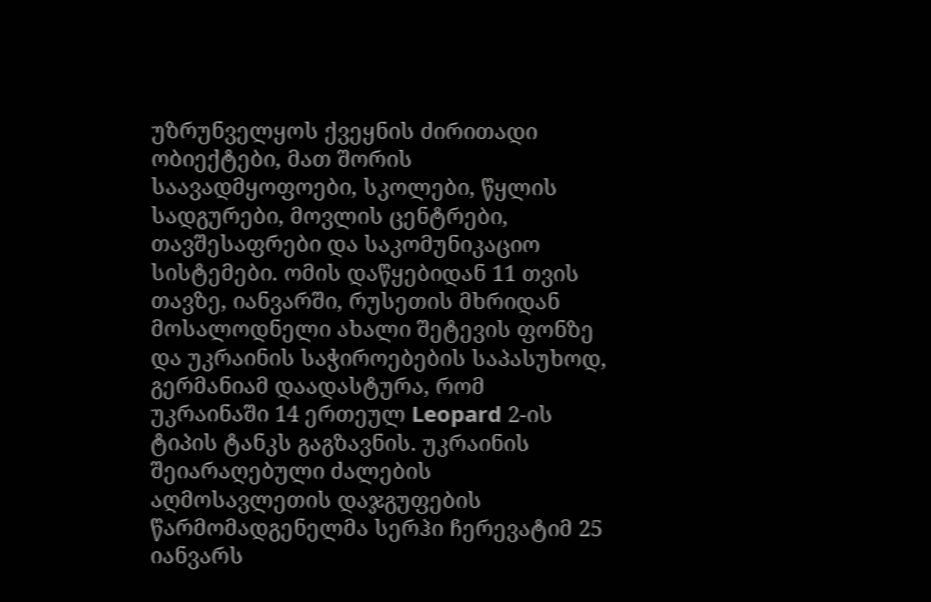უზრუნველყოს ქვეყნის ძირითადი ობიექტები, მათ შორის საავადმყოფოები, სკოლები, წყლის სადგურები, მოვლის ცენტრები, თავშესაფრები და საკომუნიკაციო სისტემები. ომის დაწყებიდან 11 თვის თავზე, იანვარში, რუსეთის მხრიდან მოსალოდნელი ახალი შეტევის ფონზე და უკრაინის საჭიროებების საპასუხოდ, გერმანიამ დაადასტურა, რომ უკრაინაში 14 ერთეულ Leopard 2-ის ტიპის ტანკს გაგზავნის. უკრაინის შეიარაღებული ძალების აღმოსავლეთის დაჯგუფების წარმომადგენელმა სერჰი ჩერევატიმ 25 იანვარს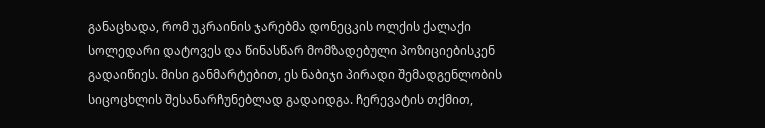განაცხადა, რომ უკრაინის ჯარებმა დონეცკის ოლქის ქალაქი სოლედარი დატოვეს და წინასწარ მომზადებული პოზიციებისკენ გადაიწიეს. მისი განმარტებით, ეს ნაბიჯი პირადი შემადგენლობის სიცოცხლის შესანარჩუნებლად გადაიდგა. ჩერევატის თქმით,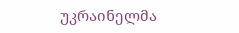უკრაინელმა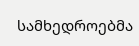სამხედროებმა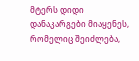მტერს დიდი დანაკარგები მიაყენეს, რომელიც შეიძლება,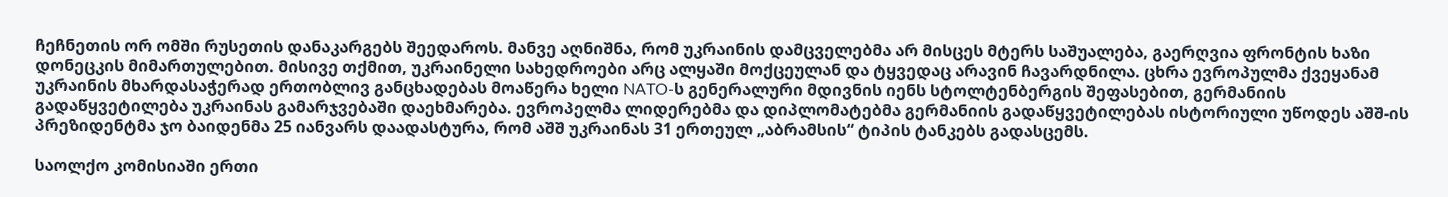ჩეჩნეთის ორ ომში რუსეთის დანაკარგებს შეედაროს. მანვე აღნიშნა, რომ უკრაინის დამცველებმა არ მისცეს მტერს საშუალება, გაერღვია ფრონტის ხაზი დონეცკის მიმართულებით. მისივე თქმით, უკრაინელი სახედროები არც ალყაში მოქცეულან და ტყვედაც არავინ ჩავარდნილა. ცხრა ევროპულმა ქვეყანამ უკრაინის მხარდასაჭერად ერთობლივ განცხადებას მოაწერა ხელი NATO-ს გენერალური მდივნის იენს სტოლტენბერგის შეფასებით, გერმანიის გადაწყვეტილება უკრაინას გამარჯვებაში დაეხმარება. ევროპელმა ლიდერებმა და დიპლომატებმა გერმანიის გადაწყვეტილებას ისტორიული უწოდეს აშშ-ის პრეზიდენტმა ჯო ბაიდენმა 25 იანვარს დაადასტურა, რომ აშშ უკრაინას 31 ერთეულ „აბრამსის“ ტიპის ტანკებს გადასცემს.

საოლქო კომისიაში ერთი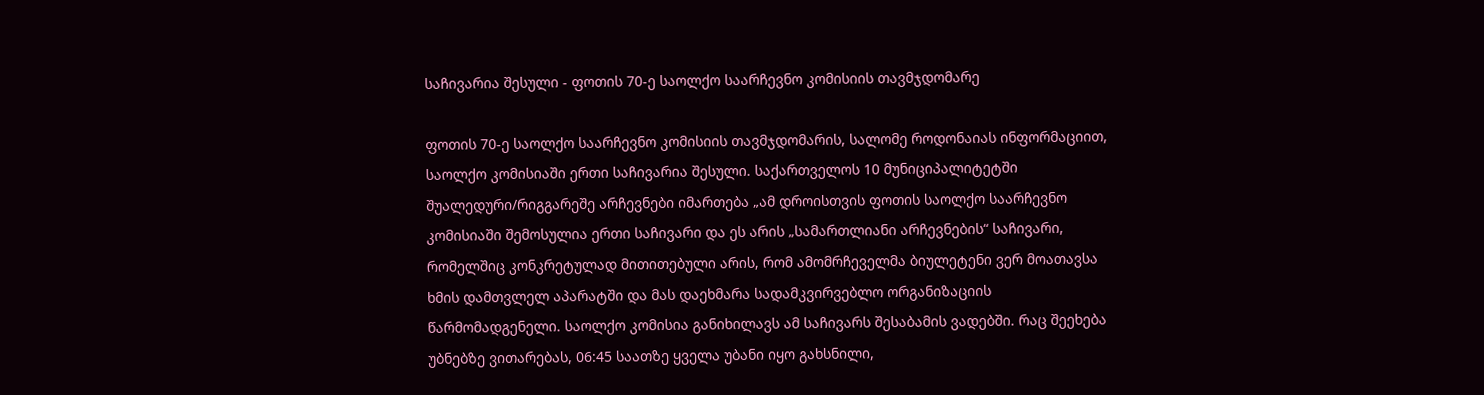საჩივარია შესული - ფოთის 70-ე საოლქო საარჩევნო კომისიის თავმჯდომარე

ფოთის 70-ე საოლქო საარჩევნო კომისიის თავმჯდომარის, სალომე როდონაიას ინფორმაციით, საოლქო კომისიაში ერთი საჩივარია შესული. საქართველოს 10 მუნიციპალიტეტში შუალედური/რიგგარეშე არჩევნები იმართება „ამ დროისთვის ფოთის საოლქო საარჩევნო კომისიაში შემოსულია ერთი საჩივარი და ეს არის „სამართლიანი არჩევნების“ საჩივარი, რომელშიც კონკრეტულად მითითებული არის, რომ ამომრჩეველმა ბიულეტენი ვერ მოათავსა ხმის დამთვლელ აპარატში და მას დაეხმარა სადამკვირვებლო ორგანიზაციის წარმომადგენელი. საოლქო კომისია განიხილავს ამ საჩივარს შესაბამის ვადებში. რაც შეეხება უბნებზე ვითარებას, 06:45 საათზე ყველა უბანი იყო გახსნილი,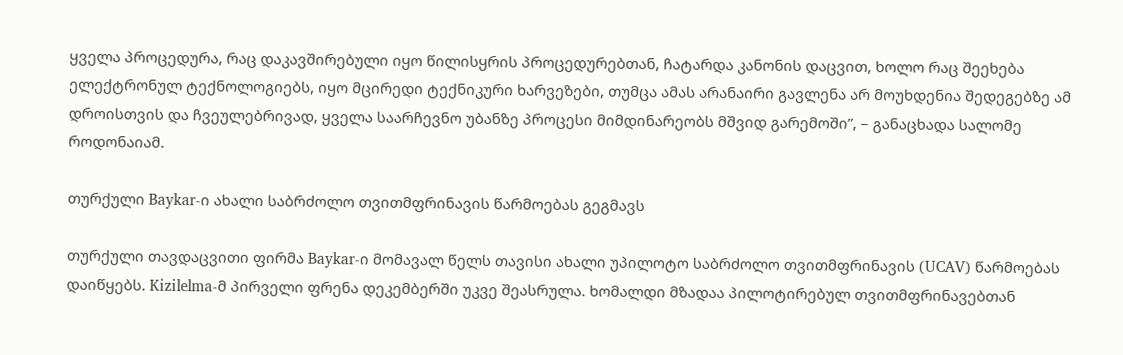ყველა პროცედურა, რაც დაკავშირებული იყო წილისყრის პროცედურებთან, ჩატარდა კანონის დაცვით, ხოლო რაც შეეხება ელექტრონულ ტექნოლოგიებს, იყო მცირედი ტექნიკური ხარვეზები, თუმცა ამას არანაირი გავლენა არ მოუხდენია შედეგებზე ამ დროისთვის და ჩვეულებრივად, ყველა საარჩევნო უბანზე პროცესი მიმდინარეობს მშვიდ გარემოში”, – განაცხადა სალომე როდონაიამ.

თურქული Baykar-ი ახალი საბრძოლო თვითმფრინავის წარმოებას გეგმავს

თურქული თავდაცვითი ფირმა Baykar-ი მომავალ წელს თავისი ახალი უპილოტო საბრძოლო თვითმფრინავის (UCAV) წარმოებას დაიწყებს. Kizilelma-მ პირველი ფრენა დეკემბერში უკვე შეასრულა. ხომალდი მზადაა პილოტირებულ თვითმფრინავებთან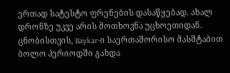ერთად სატესტო ფრენების დასაწყებად. ახალ დრონზე უკვე არის მოთხოვნა უცხოეთიდან. ცნობისთვის, Baykar-ი საერთაშორისო მასშტაბით ბოლო პერიოდში გახდა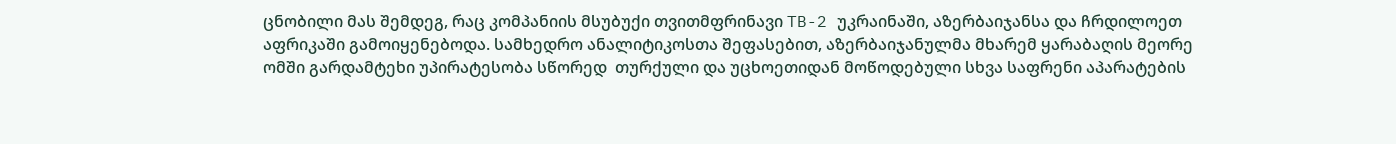ცნობილი მას შემდეგ, რაც კომპანიის მსუბუქი თვითმფრინავი TB-2 უკრაინაში, აზერბაიჯანსა და ჩრდილოეთ აფრიკაში გამოიყენებოდა. სამხედრო ანალიტიკოსთა შეფასებით, აზერბაიჯანულმა მხარემ ყარაბაღის მეორე ომში გარდამტეხი უპირატესობა სწორედ  თურქული და უცხოეთიდან მოწოდებული სხვა საფრენი აპარატების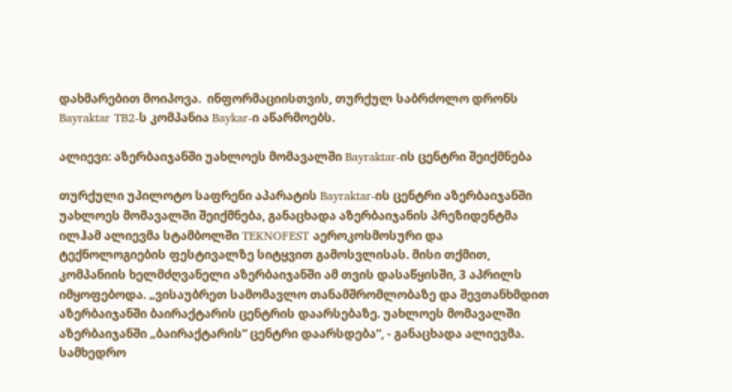დახმარებით მოიპოვა.  ინფორმაციისთვის, თურქულ საბრძოლო დრონს Bayraktar TB2-ს კომპანია Baykar-ი აწარმოებს.

ალიევი: აზერბაიჯანში უახლოეს მომავალში Bayraktar-ის ცენტრი შეიქმნება

თურქული უპილოტო საფრენი აპარატის Bayraktar-ის ცენტრი აზერბაიჯანში უახლოეს მომავალში შეიქმნება, განაცხადა აზერბაიჯანის პრეზიდენტმა ილჰამ ალიევმა სტამბოლში TEKNOFEST აეროკოსმოსური და ტექნოლოგიების ფესტივალზე სიტყვით გამოსვლისას. მისი თქმით, კომპანიის ხელმძღვანელი აზერბაიჯანში ამ თვის დასაწყისში, 3 აპრილს იმყოფებოდა. „ვისაუბრეთ სამომავლო თანამშრომლობაზე და შევთანხმდით აზერბაიჯანში ბაირაქტარის ცენტრის დაარსებაზე. უახლოეს მომავალში აზერბაიჯანში „ბაირაქტარის“ ცენტრი დაარსდება“, - განაცხადა ალიევმა. სამხედრო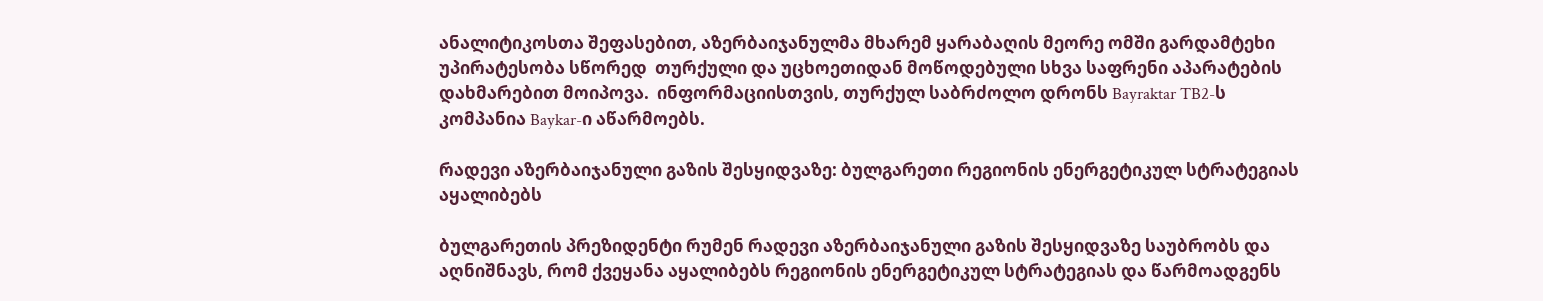ანალიტიკოსთა შეფასებით, აზერბაიჯანულმა მხარემ ყარაბაღის მეორე ომში გარდამტეხი უპირატესობა სწორედ  თურქული და უცხოეთიდან მოწოდებული სხვა საფრენი აპარატების დახმარებით მოიპოვა.  ინფორმაციისთვის, თურქულ საბრძოლო დრონს Bayraktar TB2-ს კომპანია Baykar-ი აწარმოებს.

რადევი აზერბაიჯანული გაზის შესყიდვაზე: ბულგარეთი რეგიონის ენერგეტიკულ სტრატეგიას აყალიბებს

ბულგარეთის პრეზიდენტი რუმენ რადევი აზერბაიჯანული გაზის შესყიდვაზე საუბრობს და აღნიშნავს, რომ ქვეყანა აყალიბებს რეგიონის ენერგეტიკულ სტრატეგიას და წარმოადგენს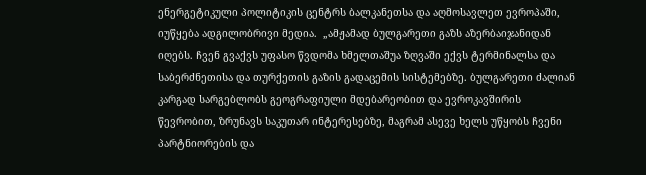ენერგეტიკული პოლიტიკის ცენტრს ბალკანეთსა და აღმოსავლეთ ევროპაში, იუწყება ადგილობრივი მედია.  „ამჟამად ბულგარეთი გაზს აზერბაიჯანიდან იღებს. ჩვენ გვაქვს უფასო წვდომა ხმელთაშუა ზღვაში ექვს ტერმინალსა და საბერძნეთისა და თურქეთის გაზის გადაცემის სისტემებზე. ბულგარეთი ძალიან კარგად სარგებლობს გეოგრაფიული მდებარეობით და ევროკავშირის წევრობით, ზრუნავს საკუთარ ინტერესებზე, მაგრამ ასევე ხელს უწყობს ჩვენი პარტნიორების და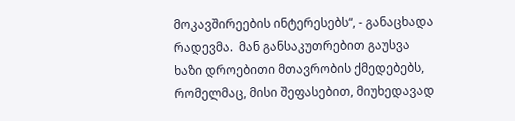მოკავშირეების ინტერესებს“, - განაცხადა რადევმა.  მან განსაკუთრებით გაუსვა ხაზი დროებითი მთავრობის ქმედებებს, რომელმაც, მისი შეფასებით, მიუხედავად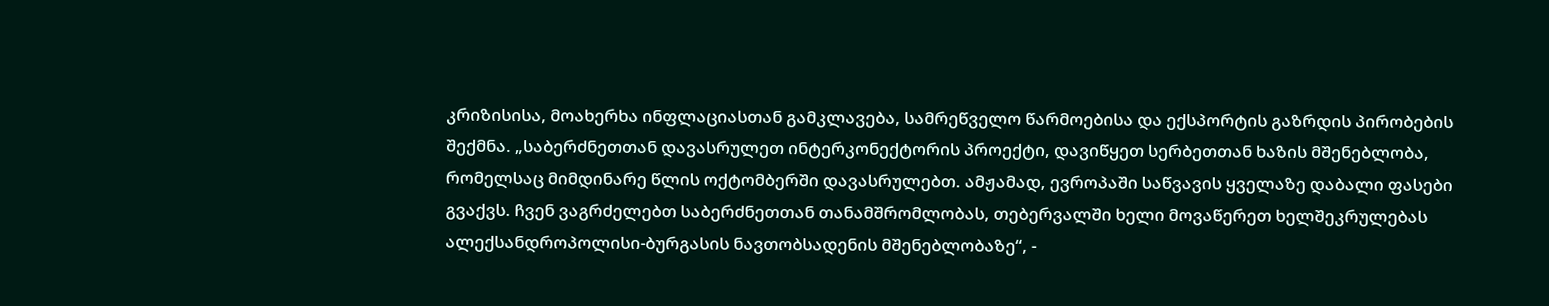კრიზისისა, მოახერხა ინფლაციასთან გამკლავება, სამრეწველო წარმოებისა და ექსპორტის გაზრდის პირობების შექმნა. „საბერძნეთთან დავასრულეთ ინტერკონექტორის პროექტი, დავიწყეთ სერბეთთან ხაზის მშენებლობა, რომელსაც მიმდინარე წლის ოქტომბერში დავასრულებთ. ამჟამად, ევროპაში საწვავის ყველაზე დაბალი ფასები გვაქვს. ჩვენ ვაგრძელებთ საბერძნეთთან თანამშრომლობას, თებერვალში ხელი მოვაწერეთ ხელშეკრულებას ალექსანდროპოლისი-ბურგასის ნავთობსადენის მშენებლობაზე“, -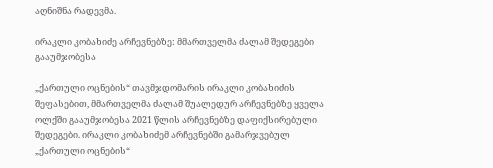აღნიშნა რადევმა.

ირაკლი კობახიძე არჩევნებზე: მმართველმა ძალამ შედეგები გააუმჯობესა

„ქართული ოცნების“ თავმჯდომარის ირაკლი კობახიძის შეფასებით, მმართველმა ძალამ შუალედურ არჩევნებზე ყველა ოლქში გააუმჯობესა 2021 წლის არჩევნებზე დაფიქსირებული შედეგები. ირაკლი კობახიძემ არჩევნებში გამარჯვებულ „ქართული ოცნების“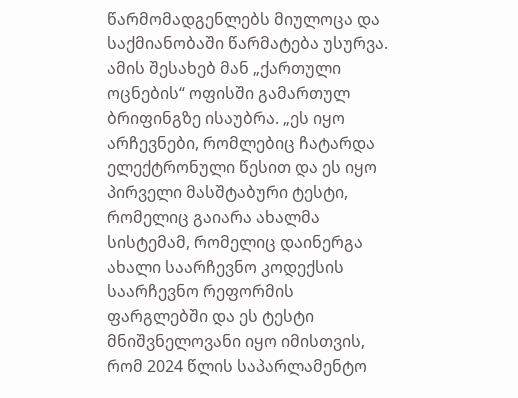წარმომადგენლებს მიულოცა და საქმიანობაში წარმატება უსურვა.  ამის შესახებ მან „ქართული ოცნების“ ოფისში გამართულ ბრიფინგზე ისაუბრა. „ეს იყო არჩევნები, რომლებიც ჩატარდა ელექტრონული წესით და ეს იყო პირველი მასშტაბური ტესტი, რომელიც გაიარა ახალმა სისტემამ, რომელიც დაინერგა ახალი საარჩევნო კოდექსის საარჩევნო რეფორმის ფარგლებში და ეს ტესტი მნიშვნელოვანი იყო იმისთვის, რომ 2024 წლის საპარლამენტო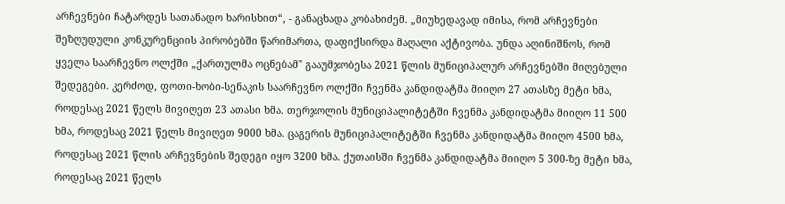არჩევნები ჩატარდეს სათანადო ხარისხით“, - განაცხადა კობახიძემ. „მიუხედავად იმისა, რომ არჩევნები შეზღუდული კონკურენციის პირობებში წარიმართა, დაფიქსირდა მაღალი აქტივობა. უნდა აღინიშნოს, რომ ყველა საარჩევნო ოლქში „ქართულმა ოცნებამ" გააუმჯობესა 2021 წლის მუნიციპალურ არჩევნებში მიღებული შედეგები. კერძოდ, ფოთი-ხობი-სენაკის საარჩევნო ოლქში ჩვენმა კანდიდატმა მიიღო 27 ათასზე მეტი ხმა, როდესაც 2021 წელს მივიღეთ 23 ათასი ხმა. თერჯოლის მუნიციპალიტეტში ჩვენმა კანდიდატმა მიიღო 11 500 ხმა, როდესაც 2021 წელს მივიღეთ 9000 ხმა. ცაგერის მუნიციპალიტეტში ჩვენმა კანდიდატმა მიიღო 4500 ხმა, როდესაც 2021 წლის არჩევნების შედეგი იყო 3200 ხმა. ქუთაისში ჩვენმა კანდიდატმა მიიღო 5 300-ზე მეტი ხმა, როდესაც 2021 წელს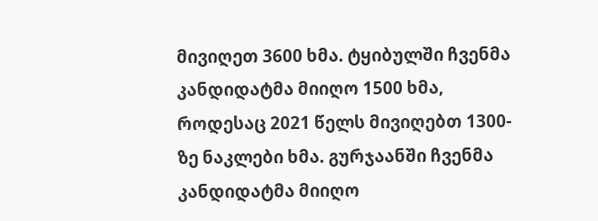მივიღეთ 3600 ხმა. ტყიბულში ჩვენმა კანდიდატმა მიიღო 1500 ხმა, როდესაც 2021 წელს მივიღებთ 1300-ზე ნაკლები ხმა. გურჯაანში ჩვენმა კანდიდატმა მიიღო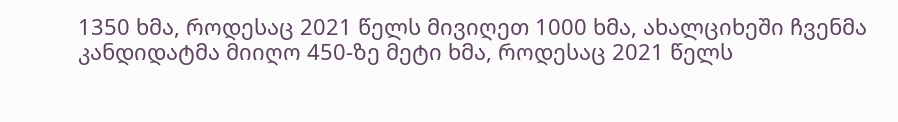1350 ხმა, როდესაც 2021 წელს მივიღეთ 1000 ხმა, ახალციხეში ჩვენმა კანდიდატმა მიიღო 450-ზე მეტი ხმა, როდესაც 2021 წელს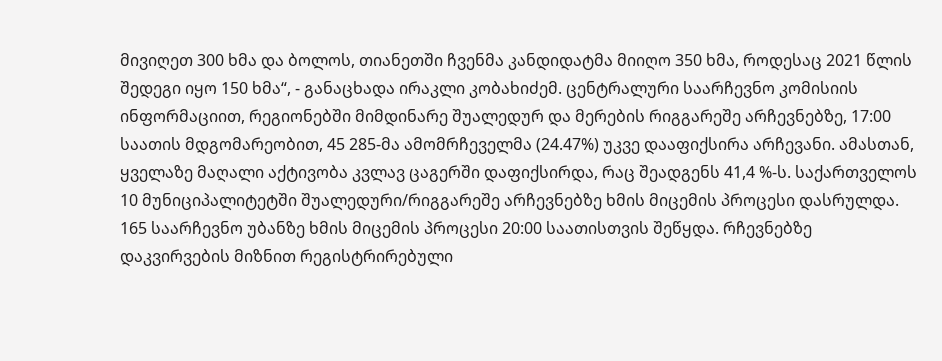მივიღეთ 300 ხმა და ბოლოს, თიანეთში ჩვენმა კანდიდატმა მიიღო 350 ხმა, როდესაც 2021 წლის შედეგი იყო 150 ხმა“, - განაცხადა ირაკლი კობახიძემ. ცენტრალური საარჩევნო კომისიის ინფორმაციით, რეგიონებში მიმდინარე შუალედურ და მერების რიგგარეშე არჩევნებზე, 17:00 საათის მდგომარეობით, 45 285-მა ამომრჩეველმა (24.47%) უკვე დააფიქსირა არჩევანი. ამასთან, ყველაზე მაღალი აქტივობა კვლავ ცაგერში დაფიქსირდა, რაც შეადგენს 41,4 %-ს. საქართველოს 10 მუნიციპალიტეტში შუალედური/რიგგარეშე არჩევნებზე ხმის მიცემის პროცესი დასრულდა. 165 საარჩევნო უბანზე ხმის მიცემის პროცესი 20:00 საათისთვის შეწყდა. რჩევნებზე დაკვირვების მიზნით რეგისტრირებული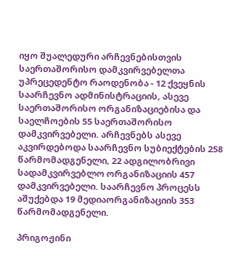იყო შუალედური არჩევნებისთვის საერთაშორისო დამკვირვებელთა უპრეცედენტო რაოდენობა - 12 ქვეყნის საარჩევნო ადმინისტრაციის, ასევე საერთაშორისო ორგანიზაციებისა და საელჩოების 55 საერთაშორისო დამკვირვებელი. არჩევნებს ასევე აკვირდებოდა საარჩევნო სუბიექტების 258 წარმომადგენელი, 22 ადგილობრივი სადამკვირვებლო ორგანიზაციის 457 დამკვირვებელი. საარჩევნო პროცესს აშუქებდა 19 მედიაორგანიზაციის 353 წარმომადგენელი.

პრიგოჟინი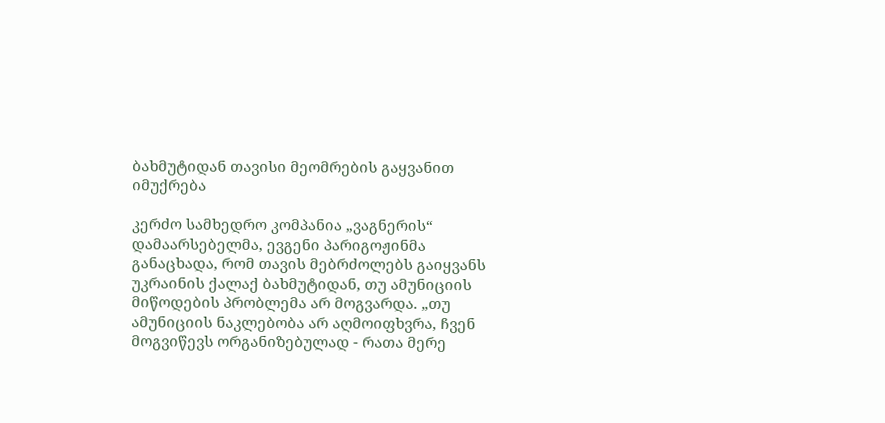ბახმუტიდან თავისი მეომრების გაყვანით იმუქრება

კერძო სამხედრო კომპანია „ვაგნერის“ დამაარსებელმა, ევგენი პარიგოჟინმა განაცხადა, რომ თავის მებრძოლებს გაიყვანს უკრაინის ქალაქ ბახმუტიდან, თუ ამუნიციის მიწოდების პრობლემა არ მოგვარდა. „თუ ამუნიციის ნაკლებობა არ აღმოიფხვრა, ჩვენ მოგვიწევს ორგანიზებულად - რათა მერე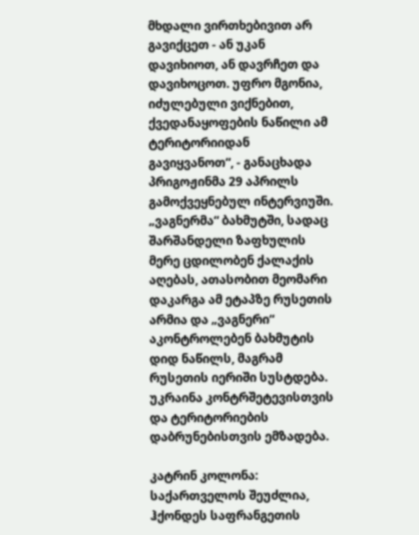მხდალი ვირთხებივით არ გავიქცეთ - ან უკან დავიხიოთ, ან დავრჩეთ და დავიხოცოთ. უფრო მგონია, იძულებული ვიქნებით, ქვედანაყოფების ნაწილი ამ ტერიტორიიდან გავიყვანოთ“, - განაცხადა პრიგოჟინმა 29 აპრილს გამოქვეყნებულ ინტერვიუში. „ვაგნერმა“ ბახმუტში, სადაც შარშანდელი ზაფხულის მერე ცდილობენ ქალაქის აღებას, ათასობით მეომარი დაკარგა ამ ეტაპზე რუსეთის არმია და „ვაგნერი“ აკონტროლებენ ბახმუტის დიდ ნაწილს, მაგრამ რუსეთის იერიში სუსტდება. უკრაინა კონტრშეტევისთვის და ტერიტორიების დაბრუნებისთვის ემზადება.

კატრინ კოლონა: საქართველოს შეუძლია, ჰქონდეს საფრანგეთის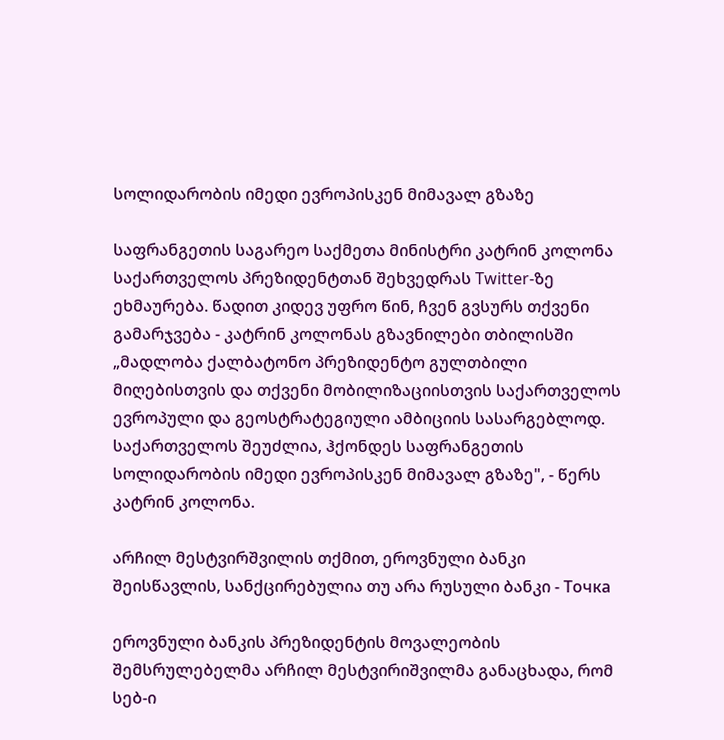სოლიდარობის იმედი ევროპისკენ მიმავალ გზაზე

საფრანგეთის საგარეო საქმეთა მინისტრი კატრინ კოლონა საქართველოს პრეზიდენტთან შეხვედრას Twitter-ზე ეხმაურება. წადით კიდევ უფრო წინ, ჩვენ გვსურს თქვენი გამარჯვება - კატრინ კოლონას გზავნილები თბილისში „მადლობა ქალბატონო პრეზიდენტო გულთბილი მიღებისთვის და თქვენი მობილიზაციისთვის საქართველოს ევროპული და გეოსტრატეგიული ამბიციის სასარგებლოდ. საქართველოს შეუძლია, ჰქონდეს საფრანგეთის სოლიდარობის იმედი ევროპისკენ მიმავალ გზაზე", - წერს კატრინ კოლონა.

არჩილ მესტვირშვილის თქმით, ეროვნული ბანკი შეისწავლის, სანქცირებულია თუ არა რუსული ბანკი - Точка

ეროვნული ბანკის პრეზიდენტის მოვალეობის შემსრულებელმა არჩილ მესტვირიშვილმა განაცხადა, რომ სებ-ი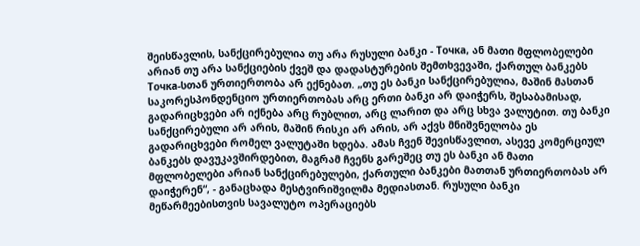შეისწავლის, სანქცირებულია თუ არა რუსული ბანკი - Точка, ან მათი მფლობელები არიან თუ არა სანქციების ქვეშ და დადასტურების შემთხვევაში, ქართულ ბანკებს Точка-სთან ურთიერთობა არ ექნებათ. „თუ ეს ბანკი სანქცირებულია, მაშინ მასთან საკორესპონდენციო ურთიერთობას არც ერთი ბანკი არ დაიჭერს, შესაბამისად, გადარიცხვები არ იქნება არც რუბლით, არც ლარით და არც სხვა ვალუტით. თუ ბანკი სანქცირებული არ არის, მაშინ რისკი არ არის, არ აქვს მნიშვნელობა ეს გადარიცხვები რომელ ვალუტაში ხდება. ამას ჩვენ შევისწავლით, ასევე კომერციულ ბანკებს დავუკავშირდებით, მაგრამ ჩვენს გარეშეც თუ ეს ბანკი ან მათი მფლობელები არიან სანქცირებულები, ქართული ბანკები მათთან ურთიერთობას არ დაიჭერენ“, - განაცხადა მესტვირიშვილმა მედიასთან. რუსული ბანკი მეწარმეებისთვის სავალუტო ოპერაციებს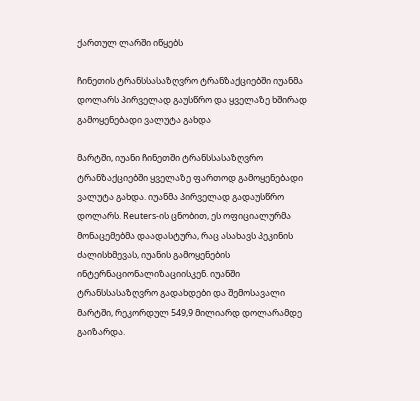ქართულ ლარში იწყებს

ჩინეთის ტრანსსასაზღვრო ტრანზაქციებში იუანმა დოლარს პირველად გაუსწრო და ყველაზე ხშირად გამოყენებადი ვალუტა გახდა

მარტში, იუანი ჩინეთში ტრანსსასაზღვრო ტრანზაქციებში ყველაზე ფართოდ გამოყენებადი ვალუტა გახდა. იუანმა პირველად გადაუსწრო დოლარს. Reuters-ის ცნობით, ეს ოფიციალურმა მონაცემებმა დაადასტურა, რაც ასახავს პეკინის ძალისხმევას, იუანის გამოყენების ინტერნაციონალიზაციისკენ. იუანში ტრანსსასაზღვრო გადახდები და შემოსავალი მარტში, რეკორდულ 549,9 მილიარდ დოლარამდე გაიზარდა.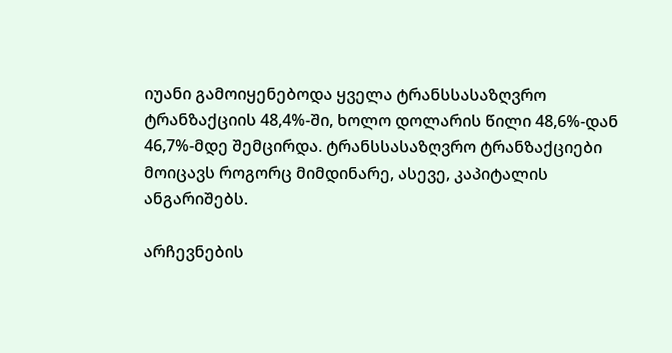იუანი გამოიყენებოდა ყველა ტრანსსასაზღვრო ტრანზაქციის 48,4%-ში, ხოლო დოლარის წილი 48,6%-დან 46,7%-მდე შემცირდა. ტრანსსასაზღვრო ტრანზაქციები მოიცავს როგორც მიმდინარე, ასევე, კაპიტალის ანგარიშებს.

არჩევნების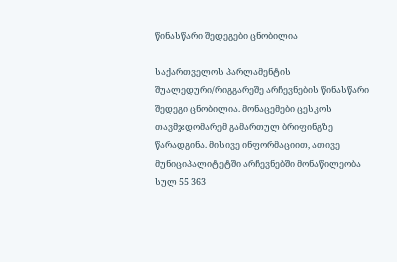წინასწარი შედეგები ცნობილია

საქართველოს პარლამენტის შუალედური/რიგგარეშე არჩევნების წინასწარი შედეგი ცნობილია. მონაცემები ცესკოს თავმჯდომარემ გამართულ ბრიფინგზე წარადგინა. მისივე ინფორმაციით, ათივე მუნიციპალიტეტში არჩევნებში მონაწილეობა სულ 55 363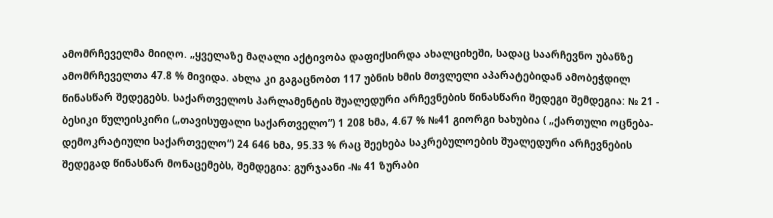ამომრჩეველმა მიიღო. „ყველაზე მაღალი აქტივობა დაფიქსირდა ახალციხეში, სადაც საარჩევნო უბანზე ამომრჩეველთა 47.8 % მივიდა. ახლა კი გაგაცნობთ 117 უბნის ხმის მთვლელი აპარატებიდან ამობეჭდილ წინასწარ შედეგებს. საქართველოს პარლამენტის შუალედური არჩევნების წინასწარი შედეგი შემდეგია: № 21 - ბესიკი წულეისკირი („თავისუფალი საქართველო”) 1 208 ხმა, 4.67 % №41 გიორგი ხახუბია ( „ქართული ოცნება-დემოკრატიული საქართველო“) 24 646 ხმა, 95.33 % რაც შეეხება საკრებულოების შუალედური არჩევნების შედეგად წინასწარ მონაცემებს, შემდეგია: გურჯაანი -№ 41 ზურაბი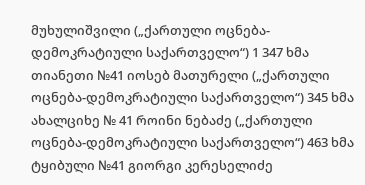მუხულიშვილი („ქართული ოცნება-დემოკრატიული საქართველო“) 1 347 ხმა თიანეთი №41 იოსებ მათურელი („ქართული ოცნება-დემოკრატიული საქართველო“) 345 ხმა ახალციხე № 41 როინი ნებაძე („ქართული ოცნება-დემოკრატიული საქართველო“) 463 ხმა ტყიბული №41 გიორგი კერესელიძე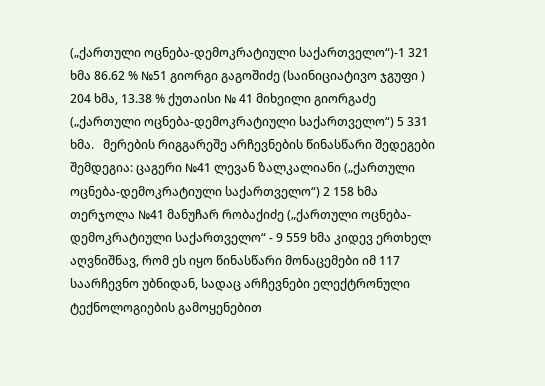(„ქართული ოცნება-დემოკრატიული საქართველო“)-1 321 ხმა 86.62 % №51 გიორგი გაგოშიძე (საინიციატივო ჯგუფი ) 204 ხმა, 13.38 % ქუთაისი № 41 მიხეილი გიორგაძე („ქართული ოცნება-დემოკრატიული საქართველო“) 5 331 ხმა.   მერების რიგგარეშე არჩევნების წინასწარი შედეგები შემდეგია: ცაგერი №41 ლევან ზალკალიანი („ქართული ოცნება-დემოკრატიული საქართველო“) 2 158 ხმა თერჯოლა №41 მანუჩარ რობაქიძე („ქართული ოცნება-დემოკრატიული საქართველო“ - 9 559 ხმა კიდევ ერთხელ აღვნიშნავ, რომ ეს იყო წინასწარი მონაცემები იმ 117 საარჩევნო უბნიდან, სადაც არჩევნები ელექტრონული ტექნოლოგიების გამოყენებით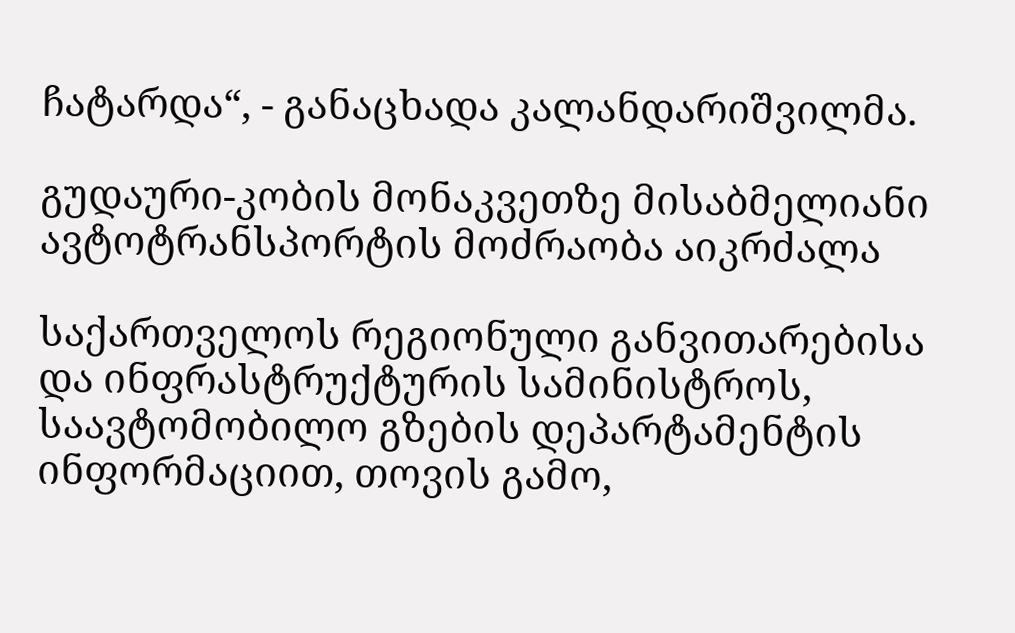ჩატარდა“, - განაცხადა კალანდარიშვილმა.

გუდაური-კობის მონაკვეთზე მისაბმელიანი ავტოტრანსპორტის მოძრაობა აიკრძალა

საქართველოს რეგიონული განვითარებისა და ინფრასტრუქტურის სამინისტროს, საავტომობილო გზების დეპარტამენტის ინფორმაციით, თოვის გამო,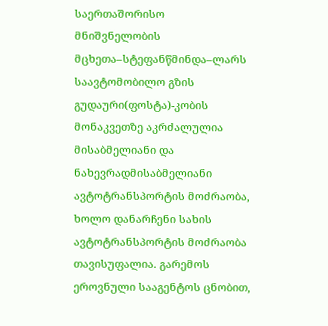საერთაშორისო მნიშვნელობის  მცხეთა–სტეფანწმინდა–ლარს საავტომობილო გზის გუდაური(ფოსტა)-კობის მონაკვეთზე აკრძალულია  მისაბმელიანი და ნახევრადმისაბმელიანი ავტოტრანსპორტის მოძრაობა, ხოლო დანარჩენი სახის ავტოტრანსპორტის მოძრაობა თავისუფალია. გარემოს ეროვნული სააგენტოს ცნობით,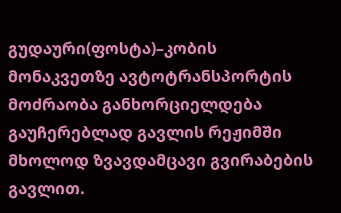გუდაური(ფოსტა)–კობის მონაკვეთზე ავტოტრანსპორტის მოძრაობა განხორციელდება გაუჩერებლად გავლის რეჟიმში მხოლოდ ზვავდამცავი გვირაბების გავლით.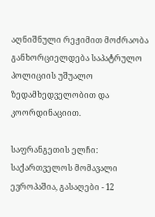აღნიშნული რეჟიმით მოძრაობა განხორციელდება საპატრულო პოლიციის უშუალო ზედამხედველობით და კოორდინაციით.

საფრანგეთის ელჩი: საქართველოს მომავალი ევროპაშია, გასაღები - 12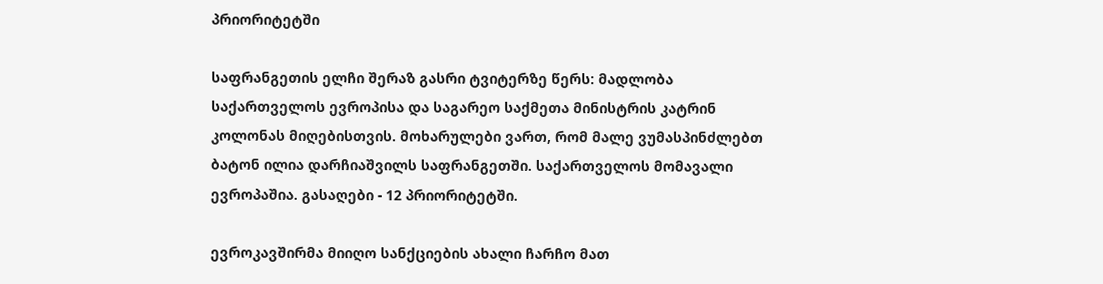პრიორიტეტში

საფრანგეთის ელჩი შერაზ გასრი ტვიტერზე წერს: მადლობა საქართველოს ევროპისა და საგარეო საქმეთა მინისტრის კატრინ კოლონას მიღებისთვის. მოხარულები ვართ, რომ მალე ვუმასპინძლებთ ბატონ ილია დარჩიაშვილს საფრანგეთში. საქართველოს მომავალი ევროპაშია. გასაღები - 12 პრიორიტეტში.

ევროკავშირმა მიიღო სანქციების ახალი ჩარჩო მათ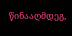წინააღმდეგ,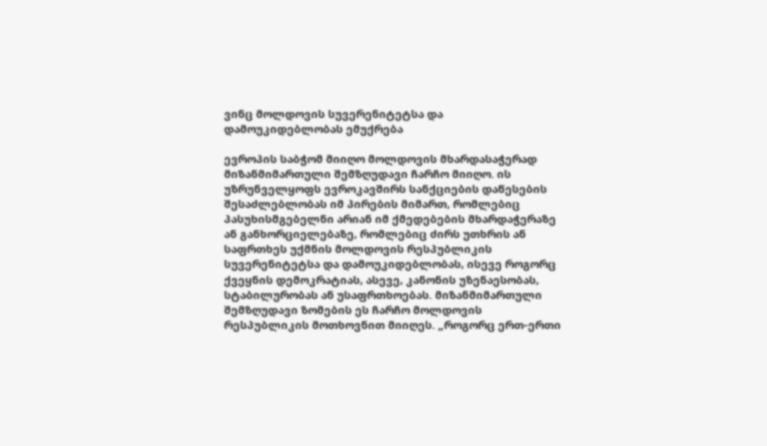ვინც მოლდოვის სუვერენიტეტსა და დამოუკიდებლობას ემუქრება

ევროპის საბჭომ მიიღო მოლდოვის მხარდასაჭერად მიზანმიმართული შემზღუდავი ჩარჩო მიიღო. ის უზრუნველყოფს ევროკავშირს სანქციების დაწესების შესაძლებლობას იმ პირების მიმართ, რომლებიც პასუხისმგებელნი არიან იმ ქმედებების მხარდაჭერაზე ან განხორციელებაზე, რომლებიც ძირს უთხრის ან საფრთხეს უქმნის მოლდოვის რესპუბლიკის სუვერენიტეტსა და დამოუკიდებლობას, ისევე როგორც ქვეყნის დემოკრატიას, ასევე, კანონის უზენაესობას, სტაბილურობას ან უსაფრთხოებას. მიზანმიმართული შემზღუდავი ზომების ეს ჩარჩო მოლდოვის რესპუბლიკის მოთხოვნით მიიღეს. „როგორც ერთ-ერთი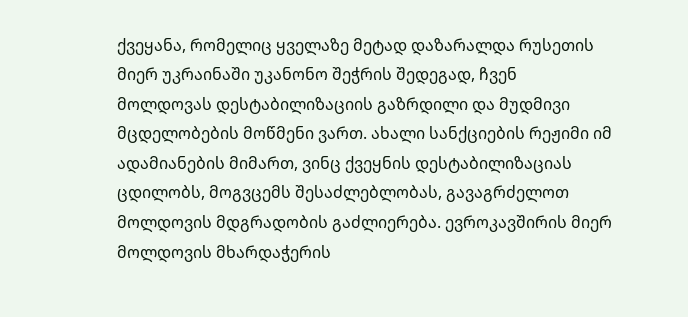ქვეყანა, რომელიც ყველაზე მეტად დაზარალდა რუსეთის მიერ უკრაინაში უკანონო შეჭრის შედეგად, ჩვენ მოლდოვას დესტაბილიზაციის გაზრდილი და მუდმივი მცდელობების მოწმენი ვართ. ახალი სანქციების რეჟიმი იმ ადამიანების მიმართ, ვინც ქვეყნის დესტაბილიზაციას ცდილობს, მოგვცემს შესაძლებლობას, გავაგრძელოთ მოლდოვის მდგრადობის გაძლიერება. ევროკავშირის მიერ მოლდოვის მხარდაჭერის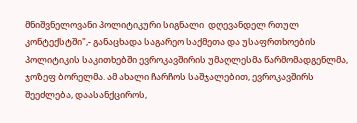მნიშვნელოვანი პოლიტიკური სიგნალი  დღევანდელ რთულ კონტექსტში",- განაცხადა საგარეო საქმეთა და უსაფრთხოების პოლიტიკის საკითხებში ევროკავშირის უმაღლესმა წარმომადგენლმა, ჯოზეფ ბორელმა. ამ ახალი ჩარჩოს საშჯალებით, ევროკავშირს შეეძლება, დაასანქციროს,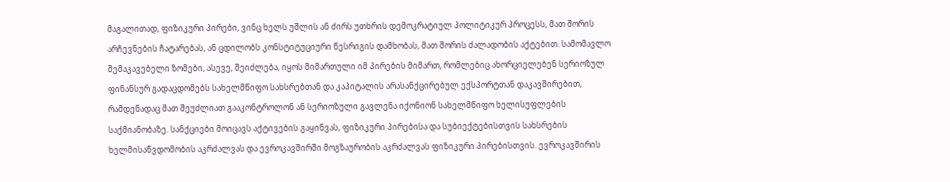მაგალითად, ფიზიკური პირები, ვინც ხელს უშლის ან ძირს უთხრის დემოკრატიულ პოლიტიკურ პროცესს, მათ შორის არჩევნების ჩატარებას, ან ცდილობს კონსტიტუციური წესრიგის დამხობას, მათ შორის ძალადობის აქტებით. სამომავლო შემაკავებელი ზომები, ასევე, შეიძლება, იყოს მიმართული იმ პირების მიმართ, რომლებიც ახორციელებენ სერიოზულ ფინანსურ გადაცდომებს სახელმწიფო სახსრებთან და კაპიტალის არასანქცირებულ ექსპორტთან დაკავშირებით, რამდენადაც მათ შეუძლიათ გააკონტროლონ ან სერიოზული გავლენა იქონიონ სახელმწიფო ხელისუფლების საქმიანობაზე. სანქციები მოიცავს აქტივების გაყინვას, ფიზიკური პირებისა და სუბიექტებისთვის სახსრების ხელმისაწვდომობის აკრძალვას და ევროკავშირში მოგზაურობის აკრძალვას ფიზიკური პირებისთვის. ევროკავშირის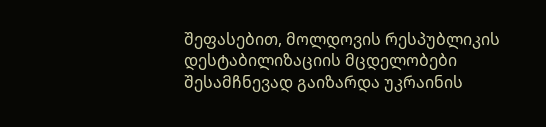შეფასებით, მოლდოვის რესპუბლიკის დესტაბილიზაციის მცდელობები შესამჩნევად გაიზარდა უკრაინის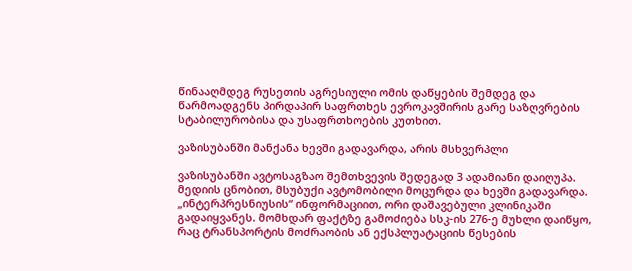წინააღმდეგ რუსეთის აგრესიული ომის დაწყების შემდეგ და წარმოადგენს პირდაპირ საფრთხეს ევროკავშირის გარე საზღვრების სტაბილურობისა და უსაფრთხოების კუთხით.

ვაზისუბანში მანქანა ხევში გადავარდა, არის მსხვერპლი

ვაზისუბანში ავტოსაგზაო შემთხვევის შედეგად 3 ადამიანი დაიღუპა. მედიის ცნობით, მსუბუქი ავტომობილი მოცურდა და ხევში გადავარდა. „ინტერპრესნიუსის“ ინფორმაციით, ორი დაშავებული კლინიკაში გადაიყვანეს. მომხდარ ფაქტზე გამოძიება სსკ-ის 276-ე მუხლი დაიწყო, რაც ტრანსპორტის მოძრაობის ან ექსპლუატაციის წესების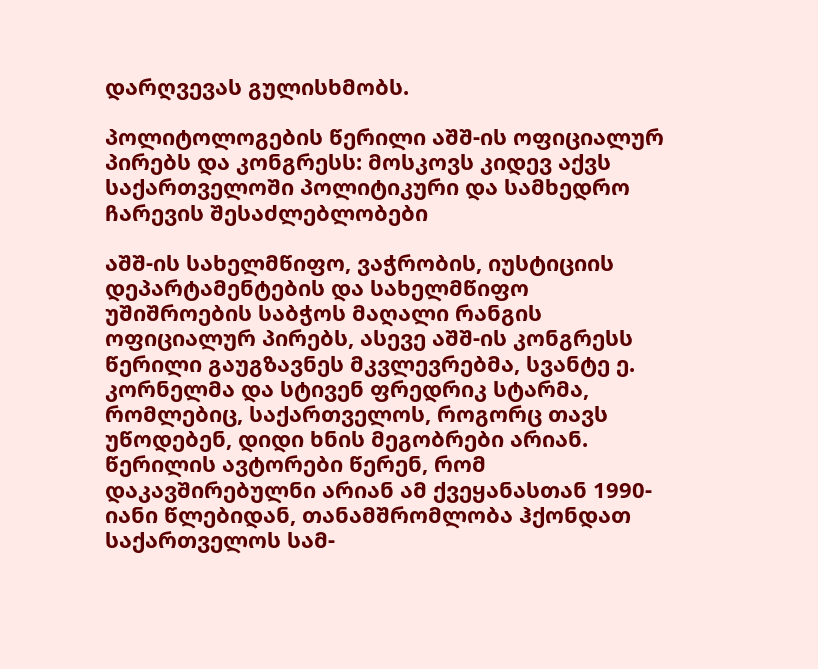დარღვევას გულისხმობს.

პოლიტოლოგების წერილი აშშ-ის ოფიციალურ პირებს და კონგრესს: მოსკოვს კიდევ აქვს საქართველოში პოლიტიკური და სამხედრო ჩარევის შესაძლებლობები

აშშ-ის სახელმწიფო, ვაჭრობის, იუსტიციის დეპარტამენტების და სახელმწიფო უშიშროების საბჭოს მაღალი რანგის ოფიციალურ პირებს, ასევე აშშ-ის კონგრესს წერილი გაუგზავნეს მკვლევრებმა, სვანტე ე. კორნელმა და სტივენ ფრედრიკ სტარმა, რომლებიც, საქართველოს, როგორც თავს უწოდებენ, დიდი ხნის მეგობრები არიან. წერილის ავტორები წერენ, რომ დაკავშირებულნი არიან ამ ქვეყანასთან 1990-იანი წლებიდან, თანამშრომლობა ჰქონდათ საქართველოს სამ-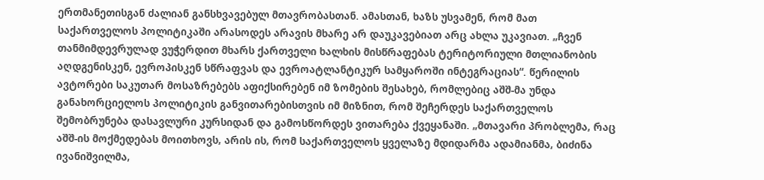ერთმანეთისგან ძალიან განსხვავებულ მთავრობასთან. ამასთან, ხაზს უსვამენ, რომ მათ საქართველოს პოლიტიკაში არასოდეს არავის მხარე არ დაუკავებიათ არც ახლა უკავიათ. „ჩვენ თანმიმდევრულად ვუჭერდით მხარს ქართველი ხალხის მისწრაფებას ტერიტორიული მთლიანობის აღდგენისკენ, ევროპისკენ სწრაფვას და ევროატლანტიკურ სამყაროში ინტეგრაციას“. წერილის ავტორები საკუთარ მოსაზრებებს აფიქსირებენ იმ ზომების შესახებ, რომლებიც აშშ-მა უნდა განახორციელოს პოლიტიკის განვითარებისთვის იმ მიზნით, რომ შეჩერდეს საქართველოს შემობრუნება დასავლური კურსიდან და გამოსწორდეს ვითარება ქვეყანაში. „მთავარი პრობლემა, რაც აშშ-ის მოქმედებას მოითხოვს, არის ის, რომ საქართველოს ყველაზე მდიდარმა ადამიანმა, ბიძინა ივანიშვილმა,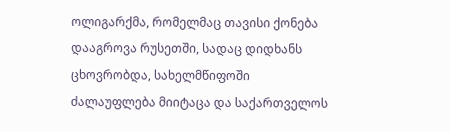ოლიგარქმა, რომელმაც თავისი ქონება დააგროვა რუსეთში, სადაც დიდხანს ცხოვრობდა, სახელმწიფოში ძალაუფლება მიიტაცა და საქართველოს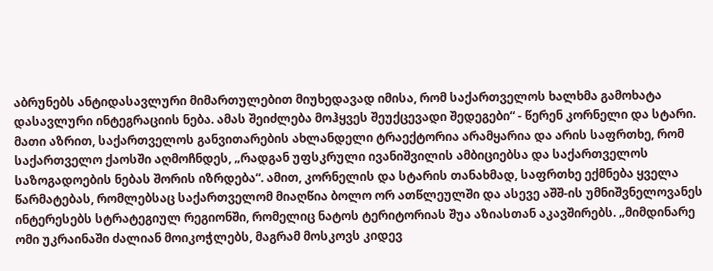აბრუნებს ანტიდასავლური მიმართულებით მიუხედავად იმისა, რომ საქართველოს ხალხმა გამოხატა დასავლური ინტეგრაციის ნება. ამას შეიძლება მოჰყვეს შეუქცევადი შედეგები“ - წერენ კორნელი და სტარი. მათი აზრით, საქართველოს განვითარების ახლანდელი ტრაექტორია არამყარია და არის საფრთხე, რომ საქართველო ქაოსში აღმოჩნდეს, „რადგან უფსკრული ივანიშვილის ამბიციებსა და საქართველოს საზოგადოების ნებას შორის იზრდება“. ამით, კორნელის და სტარის თანახმად, საფრთხე ექმნება ყველა წარმატებას, რომლებსაც საქართველომ მიაღწია ბოლო ორ ათწლეულში და ასევე აშშ-ის უმნიშვნელოვანეს ინტერესებს სტრატეგიულ რეგიონში, რომელიც ნატოს ტერიტორიას შუა აზიასთან აკავშირებს. „მიმდინარე ომი უკრაინაში ძალიან მოიკოჭლებს, მაგრამ მოსკოვს კიდევ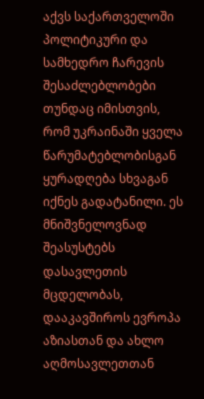აქვს საქართველოში პოლიტიკური და სამხედრო ჩარევის შესაძლებლობები თუნდაც იმისთვის, რომ უკრაინაში ყველა წარუმატებლობისგან ყურადღება სხვაგან იქნეს გადატანილი. ეს მნიშვნელოვნად შეასუსტებს დასავლეთის მცდელობას, დააკავშიროს ევროპა აზიასთან და ახლო აღმოსავლეთთან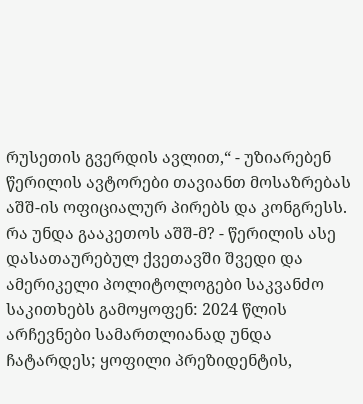რუსეთის გვერდის ავლით,“ - უზიარებენ წერილის ავტორები თავიანთ მოსაზრებას აშშ-ის ოფიციალურ პირებს და კონგრესს. რა უნდა გააკეთოს აშშ-მ? - წერილის ასე დასათაურებულ ქვეთავში შვედი და ამერიკელი პოლიტოლოგები საკვანძო საკითხებს გამოყოფენ: 2024 წლის არჩევნები სამართლიანად უნდა ჩატარდეს; ყოფილი პრეზიდენტის,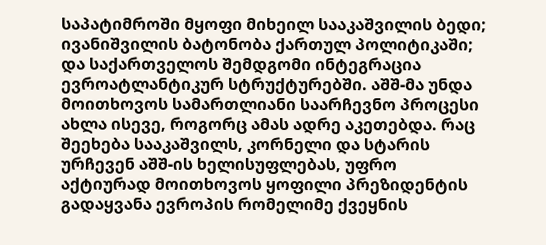საპატიმროში მყოფი მიხეილ სააკაშვილის ბედი; ივანიშვილის ბატონობა ქართულ პოლიტიკაში; და საქართველოს შემდგომი ინტეგრაცია ევროატლანტიკურ სტრუქტურებში. აშშ-მა უნდა მოითხოვოს სამართლიანი საარჩევნო პროცესი ახლა ისევე, როგორც ამას ადრე აკეთებდა. რაც შეეხება სააკაშვილს, კორნელი და სტარის ურჩევენ აშშ-ის ხელისუფლებას, უფრო აქტიურად მოითხოვოს ყოფილი პრეზიდენტის გადაყვანა ევროპის რომელიმე ქვეყნის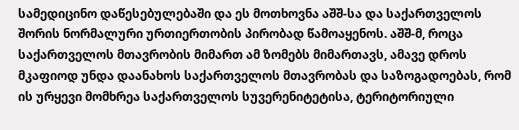სამედიცინო დაწესებულებაში და ეს მოთხოვნა აშშ-სა და საქართველოს შორის ნორმალური ურთიერთობის პირობად წამოაყენოს. აშშ-მ, როცა საქართველოს მთავრობის მიმართ ამ ზომებს მიმართავს, ამავე დროს მკაფიოდ უნდა დაანახოს საქართველოს მთავრობას და საზოგადოებას, რომ ის ურყევი მომხრეა საქართველოს სუვერენიტეტისა, ტერიტორიული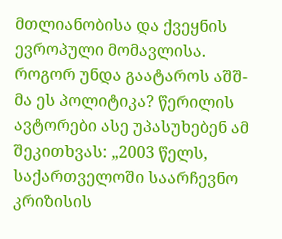მთლიანობისა და ქვეყნის ევროპული მომავლისა. როგორ უნდა გაატაროს აშშ-მა ეს პოლიტიკა? წერილის ავტორები ასე უპასუხებენ ამ შეკითხვას: „2003 წელს, საქართველოში საარჩევნო კრიზისის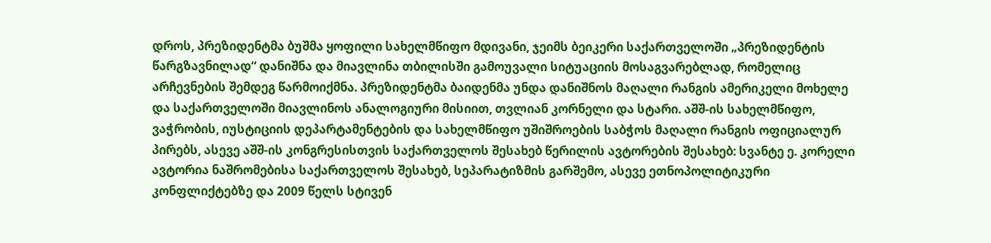დროს, პრეზიდენტმა ბუშმა ყოფილი სახელმწიფო მდივანი, ჯეიმს ბეიკერი საქართველოში „პრეზიდენტის წარგზავნილად“ დანიშნა და მიავლინა თბილისში გამოუვალი სიტუაციის მოსაგვარებლად, რომელიც არჩევნების შემდეგ წარმოიქმნა. პრეზიდენტმა ბაიდენმა უნდა დანიშნოს მაღალი რანგის ამერიკელი მოხელე და საქართველოში მიავლინოს ანალოგიური მისიით, თვლიან კორნელი და სტარი. აშშ-ის სახელმწიფო, ვაჭრობის, იუსტიციის დეპარტამენტების და სახელმწიფო უშიშროების საბჭოს მაღალი რანგის ოფიციალურ პირებს, ასევე აშშ-ის კონგრესისთვის საქართველოს შესახებ წერილის ავტორების შესახებ: სვანტე ე. კორელი ავტორია ნაშრომებისა საქართველოს შესახებ, სეპარატიზმის გარშემო, ასევე ეთნოპოლიტიკური კონფლიქტებზე და 2009 წელს სტივენ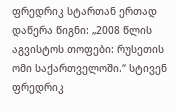ფრედრიკ სტართან ერთად დაწერა წიგნი: „2008 წლის აგვისტოს თოფები: რუსეთის ომი საქართველოში.“ სტივენ ფრედრიკ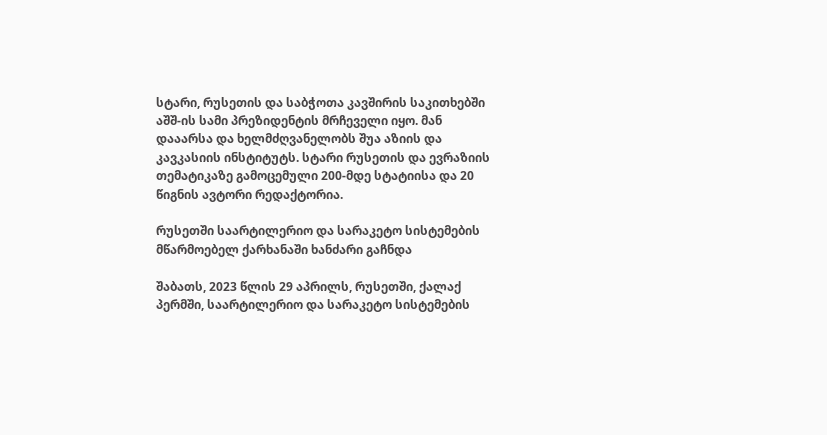სტარი, რუსეთის და საბჭოთა კავშირის საკითხებში აშშ-ის სამი პრეზიდენტის მრჩეველი იყო. მან დააარსა და ხელმძღვანელობს შუა აზიის და კავკასიის ინსტიტუტს. სტარი რუსეთის და ევრაზიის თემატიკაზე გამოცემული 200-მდე სტატიისა და 20 წიგნის ავტორი რედაქტორია.

რუსეთში საარტილერიო და სარაკეტო სისტემების მწარმოებელ ქარხანაში ხანძარი გაჩნდა

შაბათს, 2023 წლის 29 აპრილს, რუსეთში, ქალაქ პერმში, საარტილერიო და სარაკეტო სისტემების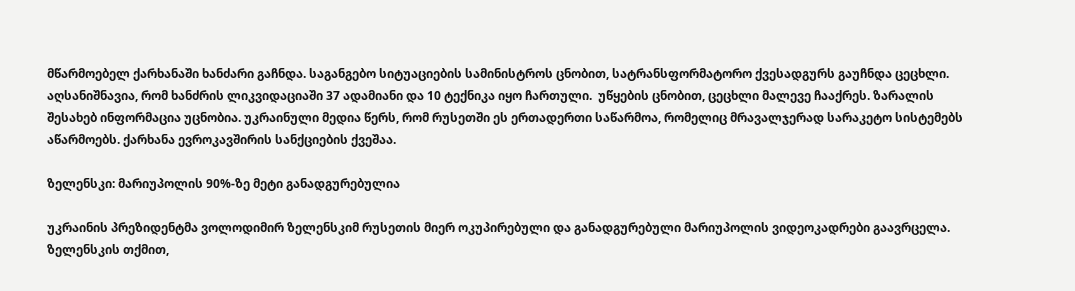მწარმოებელ ქარხანაში ხანძარი გაჩნდა. საგანგებო სიტუაციების სამინისტროს ცნობით, სატრანსფორმატორო ქვესადგურს გაუჩნდა ცეცხლი. აღსანიშნავია, რომ ხანძრის ლიკვიდაციაში 37 ადამიანი და 10 ტექნიკა იყო ჩართული.  უწყების ცნობით, ცეცხლი მალევე ჩააქრეს. ზარალის შესახებ ინფორმაცია უცნობია. უკრაინული მედია წერს, რომ რუსეთში ეს ერთადერთი საწარმოა, რომელიც მრავალჯერად სარაკეტო სისტემებს აწარმოებს. ქარხანა ევროკავშირის სანქციების ქვეშაა.

ზელენსკი: მარიუპოლის 90%-ზე მეტი განადგურებულია

უკრაინის პრეზიდენტმა ვოლოდიმირ ზელენსკიმ რუსეთის მიერ ოკუპირებული და განადგურებული მარიუპოლის ვიდეოკადრები გაავრცელა. ზელენსკის თქმით,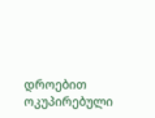დროებით ოკუპირებული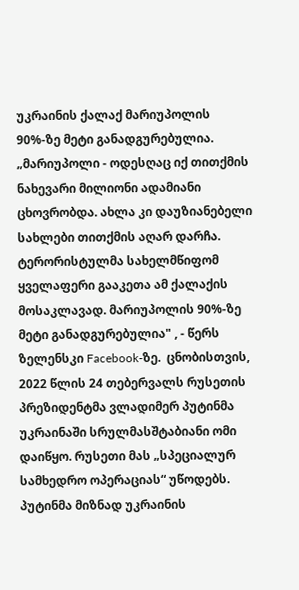უკრაინის ქალაქ მარიუპოლის 90%-ზე მეტი განადგურებულია.   „მარიუპოლი - ოდესღაც იქ თითქმის ნახევარი მილიონი ადამიანი ცხოვრობდა. ახლა კი დაუზიანებელი სახლები თითქმის აღარ დარჩა. ტერორისტულმა სახელმწიფომ ყველაფერი გააკეთა ამ ქალაქის მოსაკლავად. მარიუპოლის 90%-ზე მეტი განადგურებულია" , - წერს ზელენსკი Facebook-ზე.  ცნობისთვის, 2022 წლის 24 თებერვალს რუსეთის პრეზიდენტმა ვლადიმერ პუტინმა უკრაინაში სრულმასშტაბიანი ომი დაიწყო. რუსეთი მას „სპეციალურ სამხედრო ოპერაციას“ უწოდებს. პუტინმა მიზნად უკრაინის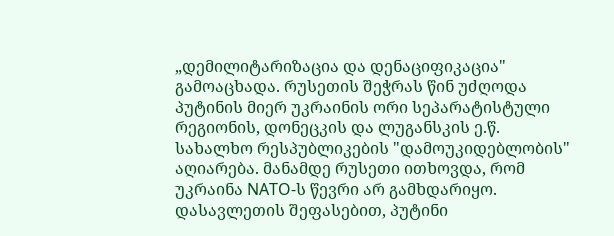„დემილიტარიზაცია და დენაციფიკაცია" გამოაცხადა. რუსეთის შეჭრას წინ უძღოდა პუტინის მიერ უკრაინის ორი სეპარატისტული რეგიონის, დონეცკის და ლუგანსკის ე.წ. სახალხო რესპუბლიკების "დამოუკიდებლობის" აღიარება. მანამდე რუსეთი ითხოვდა, რომ უკრაინა NATO-ს წევრი არ გამხდარიყო. დასავლეთის შეფასებით, პუტინი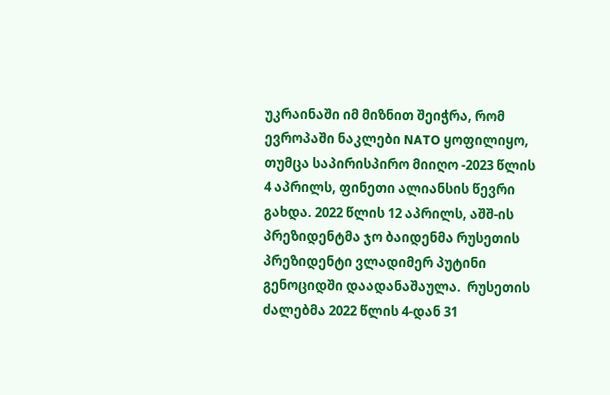უკრაინაში იმ მიზნით შეიჭრა, რომ ევროპაში ნაკლები NATO ყოფილიყო, თუმცა საპირისპირო მიიღო -2023 წლის 4 აპრილს, ფინეთი ალიანსის წევრი გახდა. 2022 წლის 12 აპრილს, აშშ-ის პრეზიდენტმა ჯო ბაიდენმა რუსეთის პრეზიდენტი ვლადიმერ პუტინი გენოციდში დაადანაშაულა.  რუსეთის ძალებმა 2022 წლის 4-დან 31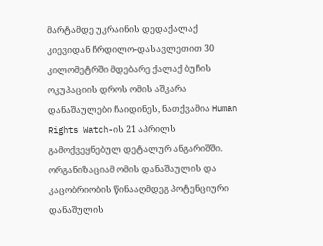მარტამდე უკრაინის დედაქალაქ კიევიდან ჩრდილო-დასავლეთით 30 კილომეტრში მდებარე ქალაქ ბუჩის ოკუპაციის დროს ომის აშკარა დანაშაულები ჩაიდინეს, ნათქვამია Human Rights Watch-ის 21 აპრილს გამოქვეყნებულ დეტალურ ანგარიშში. ორგანიზაციამ ომის დანაშაულის და კაცობრიობის წინააღმდეგ პოტენციური დანაშულის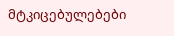მტკიცებულებები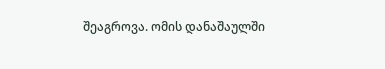შეაგროვა. ომის დანაშაულში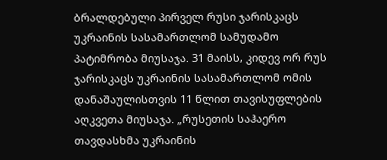ბრალდებული პირველ რუსი ჯარისკაცს უკრაინის სასამართლომ სამუდამო პატიმრობა მიუსაჯა. 31 მაისს, კიდევ ორ რუს ჯარისკაცს უკრაინის სასამართლომ ომის დანაშაულისთვის 11 წლით თავისუფლების აღკვეთა მიუსაჯა. „რუსეთის საჰაერო თავდასხმა უკრაინის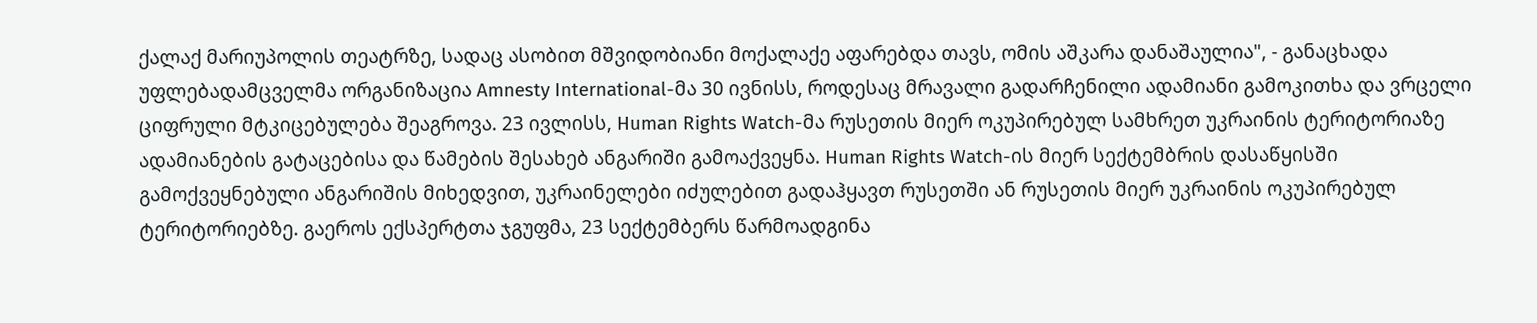ქალაქ მარიუპოლის თეატრზე, სადაც ასობით მშვიდობიანი მოქალაქე აფარებდა თავს, ომის აშკარა დანაშაულია", - განაცხადა უფლებადამცველმა ორგანიზაცია Amnesty International-მა 30 ივნისს, როდესაც მრავალი გადარჩენილი ადამიანი გამოკითხა და ვრცელი ციფრული მტკიცებულება შეაგროვა. 23 ივლისს, Human Rights Watch-მა რუსეთის მიერ ოკუპირებულ სამხრეთ უკრაინის ტერიტორიაზე ადამიანების გატაცებისა და წამების შესახებ ანგარიში გამოაქვეყნა. Human Rights Watch-ის მიერ სექტემბრის დასაწყისში გამოქვეყნებული ანგარიშის მიხედვით, უკრაინელები იძულებით გადაჰყავთ რუსეთში ან რუსეთის მიერ უკრაინის ოკუპირებულ ტერიტორიებზე. გაეროს ექსპერტთა ჯგუფმა, 23 სექტემბერს წარმოადგინა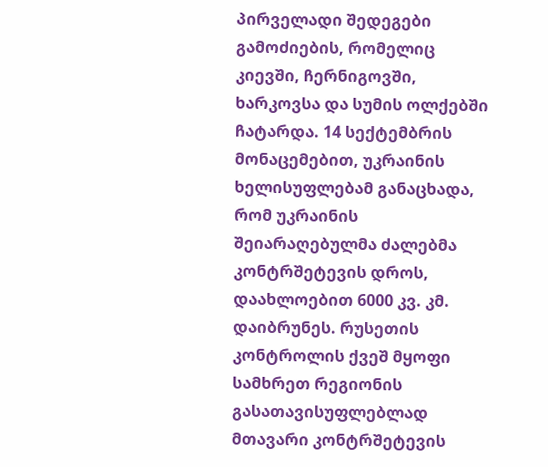პირველადი შედეგები გამოძიების, რომელიც კიევში, ჩერნიგოვში, ხარკოვსა და სუმის ოლქებში ჩატარდა. 14 სექტემბრის მონაცემებით, უკრაინის ხელისუფლებამ განაცხადა, რომ უკრაინის შეიარაღებულმა ძალებმა კონტრშეტევის დროს, დაახლოებით 6000 კვ. კმ. დაიბრუნეს. რუსეთის კონტროლის ქვეშ მყოფი სამხრეთ რეგიონის გასათავისუფლებლად მთავარი კონტრშეტევის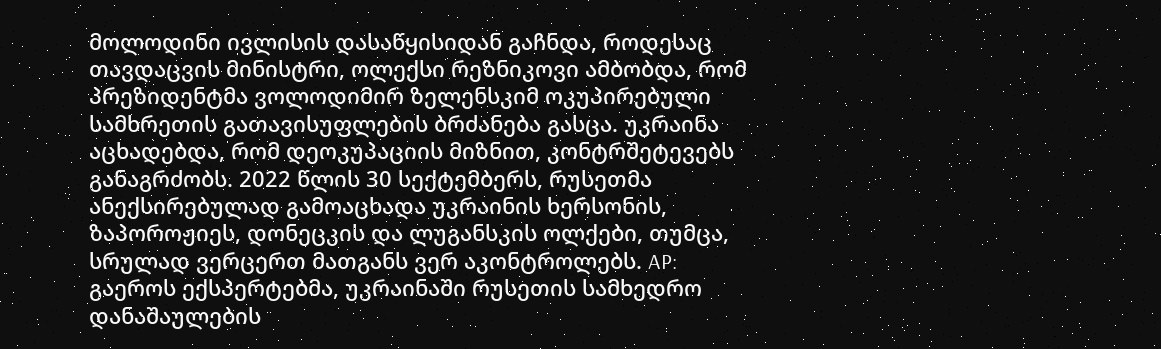მოლოდინი ივლისის დასაწყისიდან გაჩნდა, როდესაც თავდაცვის მინისტრი, ოლექსი რეზნიკოვი ამბობდა, რომ პრეზიდენტმა ვოლოდიმირ ზელენსკიმ ოკუპირებული სამხრეთის გათავისუფლების ბრძანება გასცა. უკრაინა აცხადებდა, რომ დეოკუპაციის მიზნით, კონტრშეტევებს განაგრძობს. 2022 წლის 30 სექტემბერს, რუსეთმა ანექსირებულად გამოაცხადა უკრაინის ხერსონის, ზაპოროჟიეს, დონეცკის და ლუგანსკის ოლქები, თუმცა, სრულად ვერცერთ მათგანს ვერ აკონტროლებს. AP: გაეროს ექსპერტებმა, უკრაინაში რუსეთის სამხედრო დანაშაულების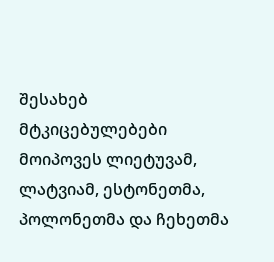შესახებ მტკიცებულებები მოიპოვეს ლიეტუვამ, ლატვიამ, ესტონეთმა, პოლონეთმა და ჩეხეთმა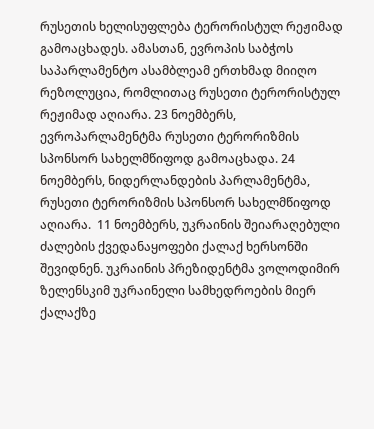რუსეთის ხელისუფლება ტერორისტულ რეჟიმად გამოაცხადეს. ამასთან, ევროპის საბჭოს საპარლამენტო ასამბლეამ ერთხმად მიიღო რეზოლუცია, რომლითაც რუსეთი ტერორისტულ რეჟიმად აღიარა. 23 ნოემბერს, ევროპარლამენტმა რუსეთი ტერორიზმის სპონსორ სახელმწიფოდ გამოაცხადა. 24 ნოემბერს, ნიდერლანდების პარლამენტმა, რუსეთი ტერორიზმის სპონსორ სახელმწიფოდ აღიარა.  11 ნოემბერს, უკრაინის შეიარაღებული ძალების ქვედანაყოფები ქალაქ ხერსონში შევიდნენ. უკრაინის პრეზიდენტმა ვოლოდიმირ ზელენსკიმ უკრაინელი სამხედროების მიერ ქალაქზე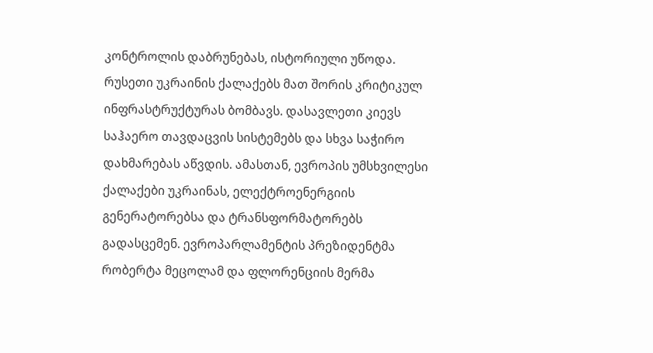კონტროლის დაბრუნებას, ისტორიული უწოდა. რუსეთი უკრაინის ქალაქებს მათ შორის კრიტიკულ ინფრასტრუქტურას ბომბავს. დასავლეთი კიევს საჰაერო თავდაცვის სისტემებს და სხვა საჭირო დახმარებას აწვდის. ამასთან, ევროპის უმსხვილესი ქალაქები უკრაინას, ელექტროენერგიის გენერატორებსა და ტრანსფორმატორებს გადასცემენ. ევროპარლამენტის პრეზიდენტმა რობერტა მეცოლამ და ფლორენციის მერმა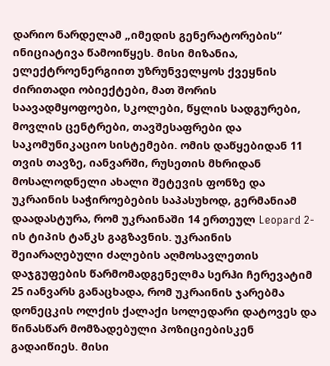დარიო ნარდელამ „იმედის გენერატორების“ ინიციატივა წამოიწყეს. მისი მიზანია, ელექტროენერგიით უზრუნველყოს ქვეყნის ძირითადი ობიექტები, მათ შორის საავადმყოფოები, სკოლები, წყლის სადგურები, მოვლის ცენტრები, თავშესაფრები და საკომუნიკაციო სისტემები. ომის დაწყებიდან 11 თვის თავზე, იანვარში, რუსეთის მხრიდან მოსალოდნელი ახალი შეტევის ფონზე და უკრაინის საჭიროებების საპასუხოდ, გერმანიამ დაადასტურა, რომ უკრაინაში 14 ერთეულ Leopard 2-ის ტიპის ტანკს გაგზავნის. უკრაინის შეიარაღებული ძალების აღმოსავლეთის დაჯგუფების წარმომადგენელმა სერჰი ჩერევატიმ 25 იანვარს განაცხადა, რომ უკრაინის ჯარებმა დონეცკის ოლქის ქალაქი სოლედარი დატოვეს და წინასწარ მომზადებული პოზიციებისკენ გადაიწიეს. მისი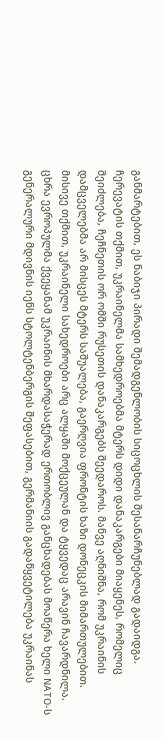განმარტებით, ეს ნაბიჯი პირადი შემადგენლობის სიცოცხლის შესანარჩუნებლად გადაიდგა. ჩერევატის თქმით, უკრაინელმა სამხედროებმა მტერს დიდი დანაკარგები მიაყენეს, რომელიც შეიძლება, ჩეჩნეთის ორ ომში რუსეთის დანაკარგებს შეედაროს. მანვე აღნიშნა, რომ უკრაინის დამცველებმა არ მისცეს მტერს საშუალება, გაერღვია ფრონტის ხაზი დონეცკის მიმართულებით. მისივე თქმით, უკრაინელი სახედროები არც ალყაში მოქცეულან და ტყვედაც არავინ ჩავარდნილა. ცხრა ევროპულმა ქვეყანამ უკრაინის მხარდასაჭერად ერთობლივ განცხადებას მოაწერა ხელი NATO-ს გენერალური მდივნის იენს სტოლტენბერგის შეფასებით, გერმანიის გადაწყვეტილება უკრაინას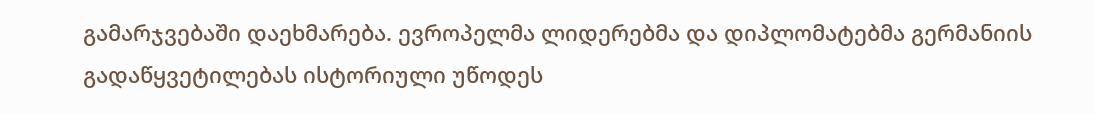გამარჯვებაში დაეხმარება. ევროპელმა ლიდერებმა და დიპლომატებმა გერმანიის გადაწყვეტილებას ისტორიული უწოდეს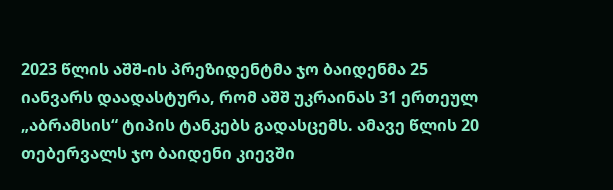2023 წლის აშშ-ის პრეზიდენტმა ჯო ბაიდენმა 25 იანვარს დაადასტურა, რომ აშშ უკრაინას 31 ერთეულ „აბრამსის“ ტიპის ტანკებს გადასცემს. ამავე წლის 20 თებერვალს ჯო ბაიდენი კიევში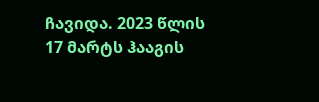ჩავიდა. 2023 წლის 17 მარტს ჰააგის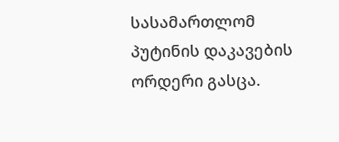სასამართლომ პუტინის დაკავების ორდერი გასცა.